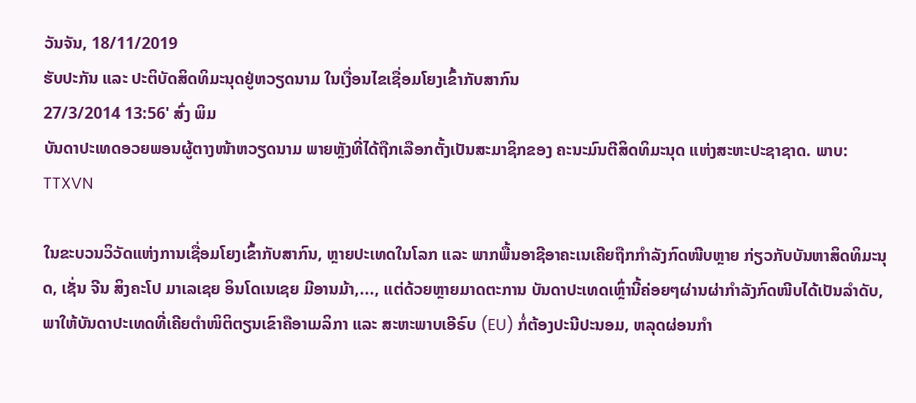ວັນຈັນ, 18/11/2019
ຮັບປະກັນ ແລະ ປະຕິບັດສິດທິມະນຸດຢູ່ຫວຽດນາມ ໃນເງື່ອນໄຂເຊື່ອມໂຍງເຂົ້າກັບສາກົນ
27/3/2014 13:56' ສົ່ງ ພິມ
ບັນດາປະເທດອວຍພອນຜູ້ຕາງໜ້າຫວຽດນາມ ພາຍຫຼັງທີ່ໄດ້ຖືກເລືອກຕັ້ງເປັນສະມາຊິກຂອງ ຄະນະມົນຕີສິດທິມະນຸດ ແຫ່ງສະຫະປະຊາຊາດ. ພາບ: TTXVN

ໃນຂະບວນວິວັດແຫ່ງການເຊື່ອມໂຍງເຂົ້າກັບສາກົນ, ຫຼາຍປະເທດໃນໂລກ ແລະ ພາກພື້ນອາຊີອາຄະເນເຄີຍຖືກກຳລັງກົດໜີບຫຼາຍ ກ່ຽວກັບບັນຫາສິດທິມະນຸດ, ເຊັ່ນ ຈີນ ສິງຄະໂປ ມາເລເຊຍ ອິນໂດເນເຊຍ ມີອານມ້າ,..., ແຕ່ດ້ວຍຫຼາຍມາດຕະການ ບັນດາປະເທດເຫຼົ່ານີ້ຄ່ອຍໆຜ່ານຜ່າກຳລັງກົດໜີບໄດ້ເປັນລຳດັບ, ພາໃຫ້ບັນດາປະເທດທີ່ເຄີຍຕຳໜິຕິຕຽນເຂົາຄືອາເມລິກາ ແລະ ສະຫະພາບເອີຣົບ (EU) ກໍ່ຕ້ອງປະນີປະນອມ, ຫລຸດຜ່ອນກຳ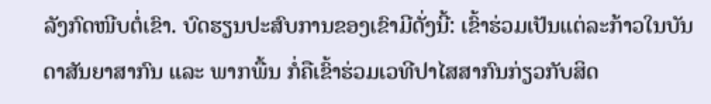ລັງກົດໜີບຕໍ່ເຂົາ. ບົດຮຽນປະສົບການຂອງເຂົາມີດັ່ງນີ້: ເຂົ້າຮ່ວມເປັນແຕ່ລະກ້າວໃນບັນດາສັນຍາສາກົນ ແລະ ພາກພື້ນ ກໍ່ຄືເຂົ້າຮ່ວມເວທີປາໄສສາກົນກ່ຽວກັບສິດ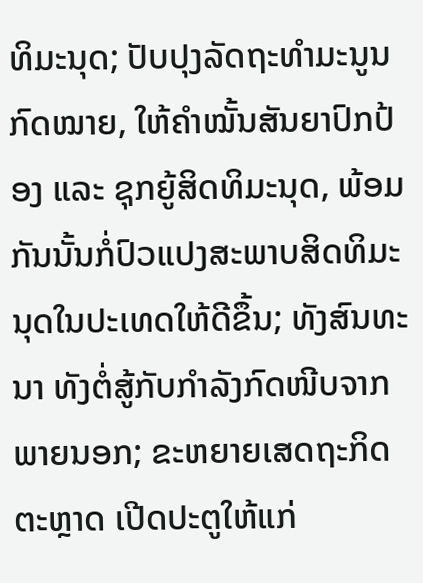ທິມະນຸດ; ປັບປຸງລັດຖະທຳມະນູນ ກົດໝາຍ, ໃຫ້ຄຳໝັ້ນສັນຍາປົກປ້ອງ ແລະ ຊຸກຍູ້ສິດທິມະນຸດ, ພ້ອມກັນນັ້ນກໍ່ປົວແປງສະພາບສິດທິມະນຸດໃນປະເທດໃຫ້ດີຂຶ້ນ; ທັງສົນທະນາ ທັງຕໍ່ສູ້ກັບກຳລັງກົດໜີບຈາກພາຍນອກ; ຂະຫຍາຍເສດຖະກິດຕະຫຼາດ ເປີດປະຕູໃຫ້ແກ່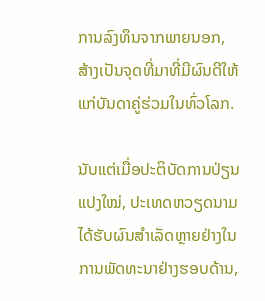ການລົງທຶນຈາກພາຍນອກ, ສ້າງເປັນຈຸດທີ່ມາທີ່ມີຜົນດີໃຫ້ແກ່ບັນດາຄູ່ຮ່ວມໃນທົ່ວໂລກ.

ນັບແຕ່ເມື່ອປະຕິບັດການປ່ຽນແປງໃໝ່, ປະເທດຫວຽດນາມໄດ້ຮັບຜົນສຳເລັດຫຼາຍຢ່າງໃນການພັດທະນາຢ່າງຮອບດ້ານ,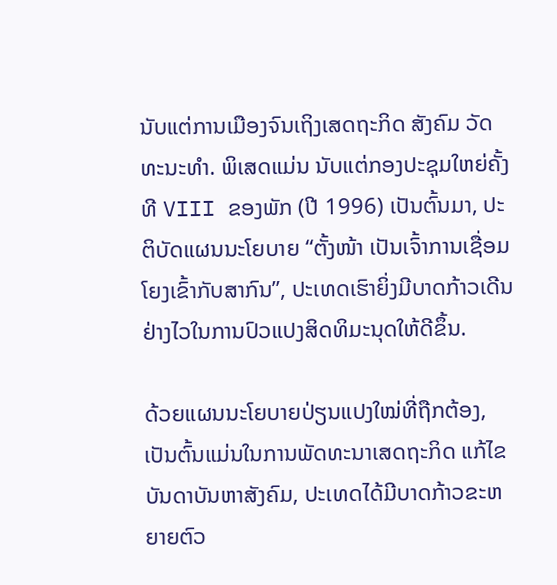ນັບແຕ່ການເມືອງຈົນເຖິງເສດຖະກິດ ສັງຄົມ ວັດທະນະທຳ. ພິເສດແມ່ນ ນັບແຕ່ກອງປະຊຸມໃຫຍ່ຄັ້ງທີ VIII ຂອງພັກ (ປີ 1996) ເປັນຕົ້ນມາ, ປະຕິບັດແຜນນະໂຍບາຍ “ຕັ້ງໜ້າ ເປັນເຈົ້າການເຊື່ອມໂຍງເຂົ້າກັບສາກົນ”, ປະເທດເຮົາຍິ່ງມີບາດກ້າວເດີນຢ່າງໄວໃນການປົວແປງສິດທິມະນຸດໃຫ້ດີຂຶ້ນ.

ດ້ວຍແຜນນະໂຍບາຍປ່ຽນແປງໃໝ່ທີ່ຖືກຕ້ອງ, ເປັນຕົ້ນແມ່ນໃນການພັດທະນາເສດຖະກິດ ແກ້ໄຂບັນດາບັນຫາສັງຄົມ, ປະເທດໄດ້ມີບາດກ້າວຂະຫຍາຍຕົວ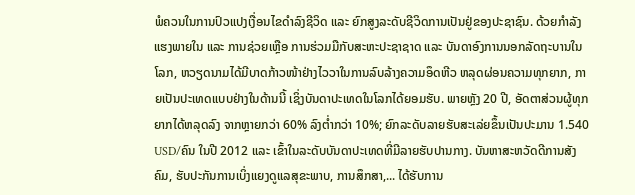ພໍຄວນໃນການປົວແປງເງື່ອນໄຂດຳລົງຊີວິດ ແລະ ຍົກສູງລະດັບຊີວິດການເປັນຢູ່ຂອງປະຊາຊົນ. ດ້ວຍກຳລັງແຮງພາຍໃນ ແລະ ການຊ່ວຍເຫຼືອ ການຮ່ວມມືກັບສະຫະປະຊາຊາດ ແລະ ບັນດາອົງການນອກລັດຖະບານໃນໂລກ, ຫວຽດນາມໄດ້ມີບາດກ້າວໜ້າຢ່າງໄວວາໃນການລົບລ້າງຄວາມອຶດຫີວ ຫລຸດຜ່ອນຄວາມທຸກຍາກ, ກາຍເປັນປະເທດແບບຢ່າງໃນດ້ານນີ້ ເຊິ່ງບັນດາປະເທດໃນໂລກໄດ້ຍອມຮັບ. ພາຍຫຼັງ 20 ປີ, ອັດຕາສ່ວນຜູ້ທຸກຍາກໄດ້ຫລຸດລົງ ຈາກຫຼາຍກວ່າ 60% ລົງຕ່ຳກວ່າ 10%; ຍົກລະດັບລາຍຮັບສະເລ່ຍຂຶ້ນເປັນປະມານ 1.540 USD/ຄົນ ໃນປີ 2012 ແລະ ເຂົ້າໃນລະດັບບັນດາປະເທດທີ່ມີລາຍຮັບປານກາງ. ບັນຫາສະຫວັດດີການສັງຄົມ, ຮັບປະກັນການເບິ່ງແຍງດູແລສຸຂະພາບ, ການສຶກສາ,... ໄດ້ຮັບການ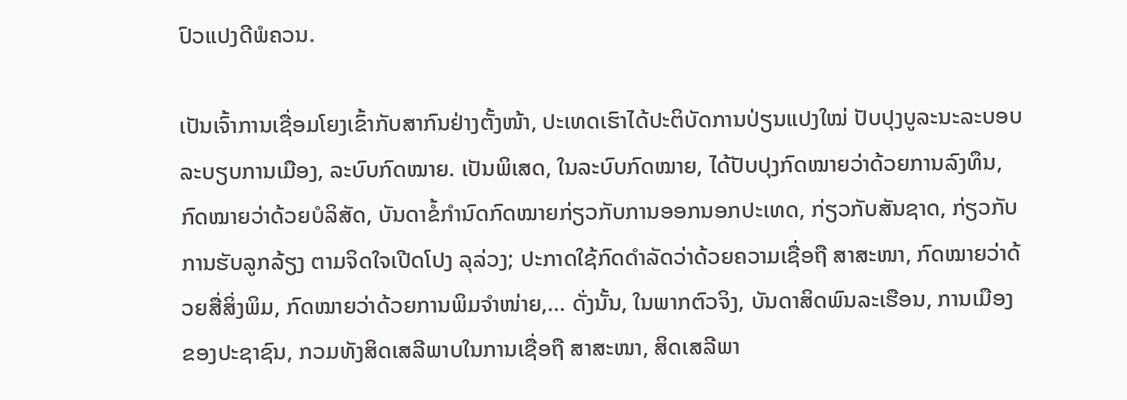ປົວແປງດີພໍຄວນ.

ເປັນເຈົ້າການເຊື່ອມໂຍງເຂົ້າກັບສາກົນຢ່າງຕັ້ງໜ້າ, ປະເທດເຮົາໄດ້ປະຕິບັດການປ່ຽນແປງໃໝ່ ປັບປຸງບູລະນະລະບອບລະບຽບການເມືອງ, ລະບົບກົດໝາຍ. ເປັນພິເສດ, ໃນລະບົບກົດໝາຍ, ໄດ້ປັບປຸງກົດໝາຍວ່າດ້ວຍການລົງທຶນ, ກົດໝາຍວ່າດ້ວຍບໍລິສັດ, ບັນດາຂໍ້ກຳນົດກົດໝາຍກ່ຽວກັບການອອກນອກປະເທດ, ກ່ຽວກັບສັນຊາດ, ກ່ຽວກັບການຮັບລູກລ້ຽງ ຕາມຈິດໃຈເປີດໂປງ ລຸລ່ວງ; ປະກາດໃຊ້ກົດດຳລັດວ່າດ້ວຍຄວາມເຊື່ອຖື ສາສະໜາ, ກົດໝາຍວ່າດ້ວຍສື່ສິ່ງພິມ, ກົດໝາຍວ່າດ້ວຍການພິມຈຳໜ່າຍ,... ດັ່ງນັ້ນ, ໃນພາກຕົວຈິງ, ບັນດາສິດພົນລະເຮືອນ, ການເມືອງຂອງປະຊາຊົນ, ກວມທັງສິດເສລີພາບໃນການເຊື່ອຖື ສາສະໜາ, ສິດເສລີພາ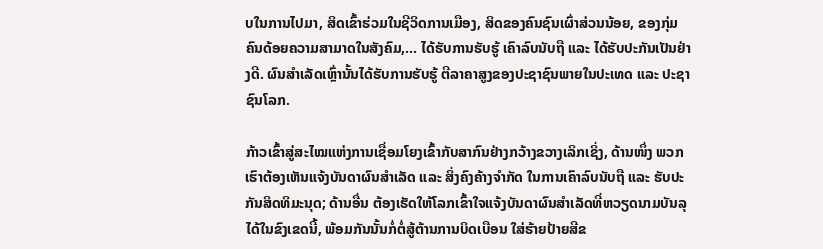ບໃນການໄປມາ, ສິດເຂົ້າຮ່ວມໃນຊີວິດການເມືອງ, ສິດຂອງຄົນຊົນເຜົ່າສ່ວນນ້ອຍ, ຂອງກຸ່ມຄົນດ້ອຍຄວາມສາມາດໃນສັງຄົມ,... ໄດ້ຮັບການຮັບຮູ້ ເຄົາລົບນັບຖື ແລະ ໄດ້ຮັບປະກັນເປັນຢ່າງດີ. ຜົນສຳເລັດເຫຼົ່ານັ້ນໄດ້ຮັບການຮັບຮູ້ ຕີລາຄາສູງຂອງປະຊາຊົນພາຍໃນປະເທດ ແລະ ປະຊາຊົນໂລກ.

ກ້າວເຂົ້າສູ່ສະໄໝແຫ່ງການເຊື່ອມໂຍງເຂົ້າກັບສາກົນຢ່າງກວ້າງຂວາງເລິກເຊິ່ງ, ດ້ານໜຶ່ງ ພວກເຮົາຕ້ອງເຫັນແຈ້ງບັນດາຜົນສຳເລັດ ແລະ ສິ່ງຄົງຄ້າງຈຳກັດ ໃນການເຄົາລົບນັບຖື ແລະ ຮັບປະກັນສິດທິມະນຸດ; ດ້ານອື່ນ ຕ້ອງເຮັດໃຫ້ໂລກເຂົ້າໃຈແຈ້ງບັນດາຜົນສຳເລັດທີ່ຫວຽດນາມບັນລຸໄດ້ໃນຂົງເຂດນີ້, ພ້ອມກັນນັ້ນກໍ່ຕໍ່ສູ້ຕ້ານການບິດເບືອນ ໃສ່ຮ້າຍປ້າຍສີຂ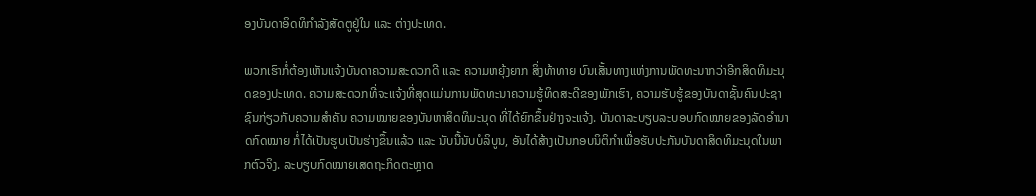ອງບັນດາອິດທິກຳລັງສັດຕູຢູ່ໃນ ແລະ ຕ່າງປະເທດ.

ພວກເຮົາກໍ່ຕ້ອງເຫັນແຈ້ງບັນດາຄວາມສະດວກດີ ແລະ ຄວາມຫຍຸ້ງຍາກ ສິ່ງທ້າທາຍ ບົນເສັ້ນທາງແຫ່ງການພັດທະນາກວ່າອີກສິດທິມະນຸດຂອງປະເທດ. ຄວາມສະດວກທີ່ຈະແຈ້ງທີ່ສຸດແມ່ນການພັດທະນາຄວາມຮູ້ທິດສະດີຂອງພັກເຮົາ, ຄວາມຮັບຮູ້ຂອງບັນດາຊັ້ນຄົນປະຊາຊົນກ່ຽວກັບຄວາມສຳຄັນ ຄວາມໝາຍຂອງບັນຫາສິດທິມະນຸດ ທີ່ໄດ້ຍົກຂຶ້ນຢ່າງຈະແຈ້ງ. ບັນດາລະບຽບລະບອບກົດໝາຍຂອງລັດອຳນາດກົດໝາຍ ກໍ່ໄດ້ເປັນຮູບເປັນຮ່າງຂຶ້ນແລ້ວ ແລະ ນັບນື້ນັບບໍລິບູນ, ອັນໄດ້ສ້າງເປັນກອບນິຕິກຳເພື່ອຮັບປະກັນບັນດາສິດທິມະນຸດໃນພາກຕົວຈິງ. ລະບຽບກົດໝາຍເສດຖະກິດຕະຫຼາດ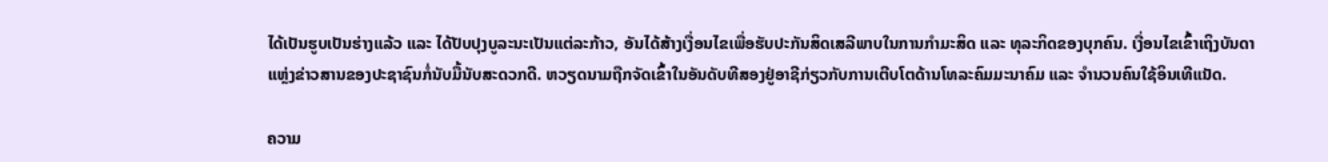ໄດ້ເປັນຮູບເປັນຮ່າງແລ້ວ ແລະ ໄດ້ປັບປຸງບູລະນະເປັນແຕ່ລະກ້າວ, ອັນໄດ້ສ້າງເງື່ອນໄຂເພື່ອຮັບປະກັນສິດເສລີພາບໃນການກຳມະສິດ ແລະ ທຸລະກິດຂອງບຸກຄົນ. ເງື່ອນໄຂເຂົ້າເຖິງບັນດາແຫຼ່ງຂ່າວສານຂອງປະຊາຊົນກໍ່ນັບມື້ນັບສະດວກດີ. ຫວຽດນາມຖືກຈັດເຂົ້າໃນອັນດັບທີສອງຢູ່ອາຊີກ່ຽວກັບການເຕີບໂຕດ້ານໂທລະຄົມມະນາຄົມ ແລະ ຈຳນວນຄົນໃຊ້ອິນເທີແນັດ.

ຄວາມ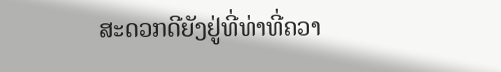ສະດວກດີຍັງຢູ່ທີ່ທ່າທີ່ຄວາ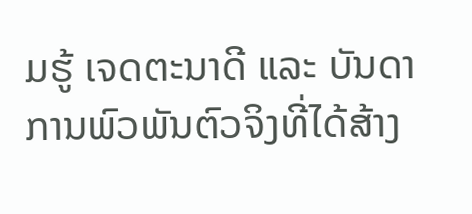ມຮູ້ ເຈດຕະນາດີ ແລະ ບັນດາການພົວພັນຕົວຈິງທີ່ໄດ້ສ້າງ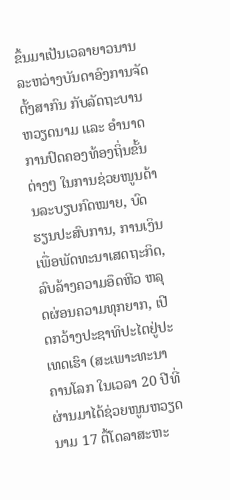ຂຶ້ນມາເປັນເວລາຍາວນານ ລະຫວ່າງບັນດາອົງການຈັດຕັ້ງສາກົນ ກັບລັດຖະບານຫວຽດນາມ ແລະ ອຳນາດການປົດຄອງທ້ອງຖິ່ນຂັ້ນຕ່າງໆ ໃນການຊ່ວຍໜູນດ້ານລະບຽບກົດໝາຍ, ບົດຮຽນປະສົບການ, ການເງິນເພື່ອພັດທະນາເສດຖະກິດ, ລົບລ້າງຄວາມອຶດຫີວ ຫລຸດຜ່ອນຄວາມທຸກຍາກ, ເປີດກວ້າງປະຊາທິປະໄຕຢູ່ປະເທດເຮົາ (ສະເພາະທະນາຄານໂລກ ໃນເວລາ 20 ປີທີ່ຜ່ານມາໄດ້ຊ່ວຍໜູນຫວຽດນາມ 17 ຕື້ໂດລາສະຫະ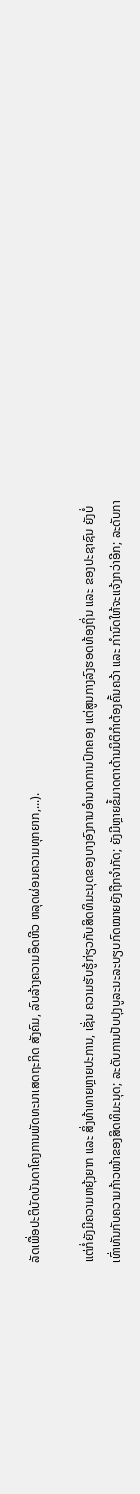ລັດເພື່ອປະຕິບັດບັນດາໂຄງການພັດທະນາເສດຖະກິດ ສັງຄົມ, ລົບລ້າງຄວາມອຶດຫີວ ຫລຸດຜ່ອນຄວາມທຸກຍາກ,...).

ແຕ່ກໍ່ຍັງມີຄວາມຫຍຸ້ງຍາກ ແລະ ສິ່ງທ້າທາຍຫຼາຍປະການ, ເຊັ່ນ ຄວາມຮັບຮູ້ກ່ຽວກັບສິດທິມະນຸດຂອງບາງອົງການອຳນາດການປົກຄອງ ແຕ່ສູນກາງລົງຮອດທ້ອງຖິ່ນ ແລະ ຂອງປະຊາຊົນ ຍັງບໍ່ເທົ່າທັນກັບຄວາມກ້າວໜ້າຂອງສິດທິມະນຸດ; ລະດັບການປັບປຸງບູລະນະລະບຽບກົດໝາຍຍັງຖືກຈຳກັດ; ຍັງມີຫຼາຍຂໍ້ມາດຕາດ້ານນິຕິກຳຕ້ອງຄົ້ນຄວ້າ ແລະ ກຳນົດໃຫ້ຈະແຈ້ງກວ່າອີກ; ລະດັບກາ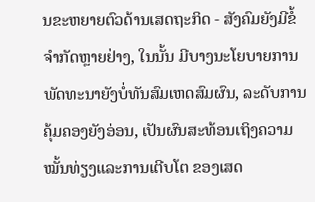ນຂະຫຍາຍຕົວດ້ານເສດຖະກິດ - ສັງຄົມຍັງມີຂໍ້ຈຳກັດຫຼາຍຢ່າງ, ໃນນັ້ນ ມີບາງນະໂຍບາຍການພັດທະນາຍັງບໍ່ທັນສົມເຫດສົມຜົນ, ລະດັບການຄຸ້ມຄອງຍັງອ່ອນ, ເປັນຜົນສະທ້ອນເຖິງຄວາມໝັ້ນທ່ຽງແລະການເຕີບໂຕ ຂອງເສດ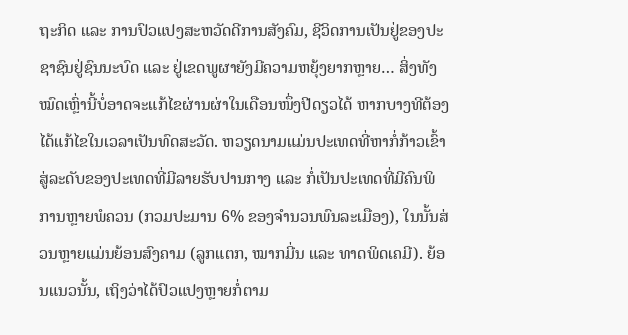ຖະກິດ ແລະ ການປົວແປງສະຫວັດດີການສັງຄົມ, ຊີວິດການເປັນຢູ່ຂອງປະຊາຊົນຢູ່ຊົນນະບົດ ແລະ ຢູ່ເຂດພູຜາຍັງມີຄວາມຫຍຸ້ງຍາກຫຼາຍ… ສິ່ງທັງໝົດເຫຼົ່ານີ້ບໍ່ອາດຈະແກ້ໄຂຜ່ານຜ່າໃນເດືອນໜຶ່ງປີດຽວໄດ້ ຫາກບາງທີຕ້ອງໄດ້ແກ້ໄຂໃນເວລາເປັນທົດສະວັດ. ຫວຽດນາມແມ່ນປະເທດທີ່ຫາກໍ່ກ້າວເຂົ້າສູ່ລະດັບຂອງປະເທດທີ່ມີລາຍຮັບປານກາງ ແລະ ກໍ່ເປັນປະເທດທີ່ມີຄົນພິການຫຼາຍພໍຄວນ (ກວມປະມານ 6% ຂອງຈຳນວນພົນລະເມືອງ), ໃນນັ້ນສ່ວນຫຼາຍແມ່ນຍ້ອນສົງຄາມ (ລູກແຕກ, ໝາກມີ່ນ ແລະ ທາດພິດເຄມີ). ຍ້ອນແນວນັ້ນ, ເຖິງວ່າໄດ້ປົວແປງຫຼາຍກໍ່ຕາມ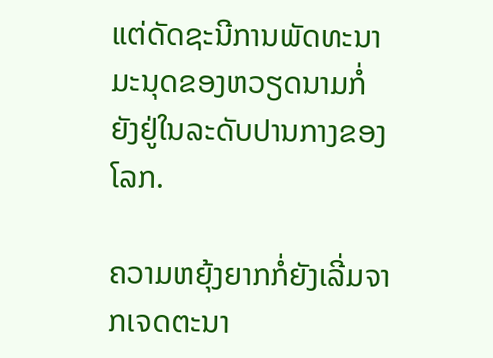ແຕ່ດັດຊະນີການພັດທະນາມະນຸດຂອງຫວຽດນາມກໍ່ຍັງຢູ່ໃນລະດັບປານກາງຂອງໂລກ.

ຄວາມຫຍຸ້ງຍາກກໍ່ຍັງເລີ່ມຈາກເຈດຕະນາ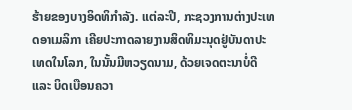ຮ້າຍຂອງບາງອິດທິກຳລັງ. ແຕ່ລະປີ, ກະຊວງການຕ່າງປະເທດອາເມລິກາ ເຄີຍປະກາດລາຍງານສິດທິມະນຸດຢູ່ບັນດາປະເທດໃນໂລກ, ໃນນັ້ນມີຫວຽດນາມ, ດ້ວຍເຈດຕະນາບໍ່ດີ ແລະ ບິດເບືອນຄວາ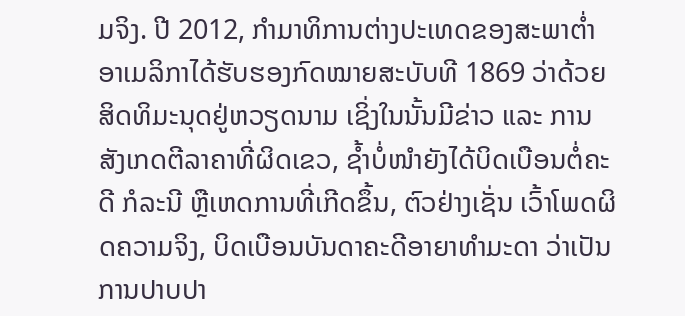ມຈິງ. ປີ 2012, ກຳມາທິການຕ່າງປະເທດຂອງສະພາຕ່ຳອາເມລິກາໄດ້ຮັບຮອງກົດໝາຍສະບັບທີ 1869 ວ່າດ້ວຍສິດທິມະນຸດຢູ່ຫວຽດນາມ ເຊິ່ງໃນນັ້ນມີຂ່າວ ແລະ ການສັງເກດຕີລາຄາທີ່ຜິດເຂວ, ຊ້ຳບໍ່ໜຳຍັງໄດ້ບິດເບືອນຕໍ່ຄະດີ ກໍລະນີ ຫຼືເຫດການທີ່ເກີດຂຶ້ນ, ຕົວຢ່າງເຊັ່ນ ເວົ້າໂພດຜິດຄວາມຈິງ, ບິດເບືອນບັນດາຄະດີອາຍາທຳມະດາ ວ່າເປັນການປາບປາ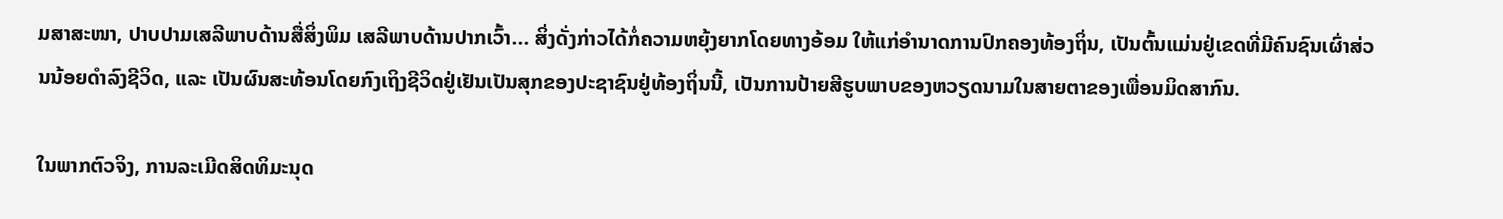ມສາສະໜາ, ປາບປາມເສລີພາບດ້ານສື່ສິ່ງພິມ ເສລີພາບດ້ານປາກເວົ້າ... ສິ່ງດັ່ງກ່າວໄດ້ກໍ່ຄວາມຫຍຸ້ງຍາກໂດຍທາງອ້ອມ ໃຫ້ແກ່ອຳນາດການປົກຄອງທ້ອງຖິ່ນ, ເປັນຕົ້ນແມ່ນຢູ່ເຂດທີ່ມີຄົນຊົນເຜົ່າສ່ວນນ້ອຍດຳລົງຊີວິດ, ແລະ ເປັນຜົນສະທ້ອນໂດຍກົງເຖິງຊີວິດຢູ່ເຢັນເປັນສຸກຂອງປະຊາຊົນຢູ່ທ້ອງຖິ່ນນີ້, ເປັນການປ້າຍສີຮູບພາບຂອງຫວຽດນາມໃນສາຍຕາຂອງເພື່ອນມິດສາກົນ.

ໃນພາກຕົວຈິງ, ການລະເມີດສິດທິມະນຸດ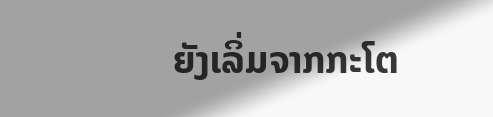ຍັງເລິ່ມຈາກກະໂຕ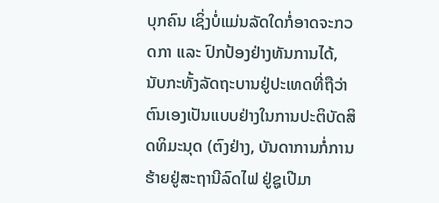ບຸກຄົນ ເຊິ່ງບໍ່ແມ່ນລັດໃດກໍ່ອາດຈະກວດກາ ແລະ ປົກປ້ອງຢ່າງທັນການໄດ້, ນັບກະທັ້ງລັດຖະບານຢູ່ປະເທດທີ່ຖືວ່າຕົນເອງເປັນແບບຢ່າງໃນການປະຕິບັດສິດທິມະນຸດ (ຕົງຢ່າງ, ບັນດາການກໍ່ການຮ້າຍຢູ່ສະຖານີລົດໄຟ ຢູ່ຊູເປີມາ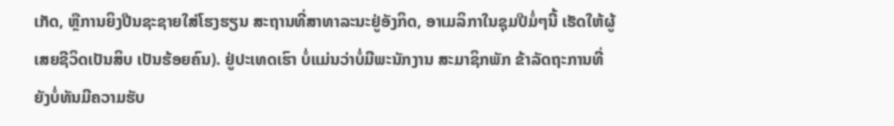ເກັດ, ຫຼືການຍິງປືນຊະຊາຍໃສ່ໂຮງຮຽນ ສະຖານທີ່ສາທາລະນະຢູ່ອັງກິດ, ອາເມລິກາໃນຊຸມປີມໍ່ໆນີ້ ເຮັດໃຫ້ຜູ້ເສຍຊີວິດເປັນສິບ ເປັນຮ້ອຍຄົນ). ຢູ່ປະເທດເຮົາ ບໍ່ແມ່ນວ່າບໍ່ມີພະນັກງານ ສະມາຊິກພັກ ຂ້າລັດຖະການທີ່ຍັງບໍ່ທັນມີຄວາມຮັບ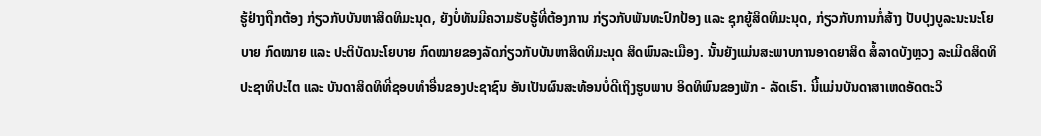ຮູ້ຢ່າງຖືກຕ້ອງ ກ່ຽວກັບບັນຫາສິດທິມະນຸດ, ຍັງບໍ່ທັນມີຄວາມຮັບຮູ້ທີ່ຕ້ອງການ ກ່ຽວກັບພັນທະປົກປ້ອງ ແລະ ຊຸກຍູ້ສິດທິມະນຸດ, ກ່ຽວກັບການກໍ່ສ້າງ ປັບປຸງບູລະນະນະໂຍບາຍ ກົດໝາຍ ແລະ ປະຕິບັດນະໂຍບາຍ ກົດໝາຍຂອງລັດກ່ຽວກັບບັນຫາສິດທິມະນຸດ ສິດພົນລະເມືອງ. ນັ້ນຍັງແມ່ນສະພາບການອາດຍາສິດ ສໍ້ລາດບັງຫຼວງ ລະເມີດສິດທິປະຊາທິປະໄຕ ແລະ ບັນດາສິດທິທີ່ຊອບທຳອື່ນຂອງປະຊາຊົນ ອັນເປັນຜົນສະທ້ອນບໍ່ດີເຖິງຮູບພາບ ອິດທິພົນຂອງພັກ - ລັດເຮົາ. ນີ້ແມ່ນບັນດາສາເຫດອັດຕະວິ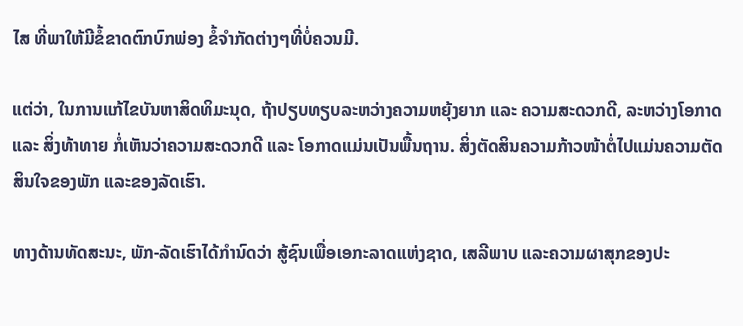ໄສ ທີ່ພາໃຫ້ມີຂໍ້ຂາດຕົກບົກພ່ອງ ຂໍ້ຈຳກັດຕ່າງໆທີ່ບໍ່ຄວນມີ.

ແຕ່ວ່າ, ໃນການແກ້ໄຂບັນຫາສິດທິມະນຸດ, ຖ້າປຽບທຽບລະຫວ່າງຄວາມຫຍຸ້ງຍາກ ແລະ ຄວາມສະດວກດີ, ລະຫວ່າງໂອກາດ ແລະ ສິ່ງທ້າທາຍ ກໍ່ເຫັນວ່າຄວາມສະດວກດີ ແລະ ໂອກາດແມ່ນເປັນພື້ນຖານ. ສິ່ງຕັດສິນຄວາມກ້າວໜ້າຕໍ່ໄປແມ່ນຄວາມຕັດສິນໃຈຂອງພັກ ແລະຂອງລັດເຮົາ.

ທາງດ້ານທັດສະນະ, ພັກ-ລັດເຮົາໄດ້ກຳນົດວ່າ ສູ້ຊົນເພື່ອເອກະລາດແຫ່ງຊາດ, ເສລີພາບ ແລະຄວາມຜາສຸກຂອງປະ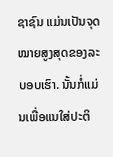ຊາຊົນ ແມ່ນເປັນຈຸດໝາຍສູງສຸດຂອງລະບອບເຮົາ. ນັ້ນກໍ່ແມ່ນເພື່ອແນໃສ່ປະຕິ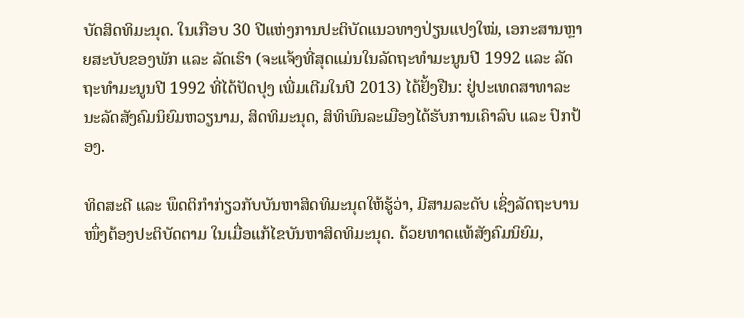ບັດສິດທິມະນຸດ. ໃນເກືອບ 30 ປີແຫ່ງການປະຕິບັດແນວທາງປ່ຽນແປງໃໝ່, ເອກະສານຫຼາຍສະບັບຂອງພັກ ແລະ ລັດເຮົາ (ຈະແຈ້ງທີ່ສຸດແມ່ນໃນລັດຖະທຳມະນູນປີ 1992 ແລະ ລັດຖະທຳມະນູນປີ 1992 ທີ່ໄດ້ປັດປຸງ ເພີ່ມເຕີມໃນປີ 2013) ໄດ້ຢັ້ງຢືນ: ຢູ່ປະເທດສາທາລະນະລັດສັງຄົມນິຍົມຫວຽນາມ, ສິດທິມະນຸດ, ສິທິພົນລະເມືອງໄດ້ຮັບການເຄົາລົບ ແລະ ປົກປ້ອງ.

ທິດສະດີ ແລະ ພຶດຕິກຳກ່ຽວກັບບັນຫາສິດທິມະນຸດໃຫ້ຮູ້ວ່າ, ມີສາມລະດັບ ເຊິ່ງລັດຖະບານໜຶ່ງຕ້ອງປະຕິບັດຕາມ ໃນເມື່ອແກ້ໄຂບັນຫາສິດທິມະນຸດ. ດ້ວຍທາດແທ້ສັງຄົມນິຍົມ,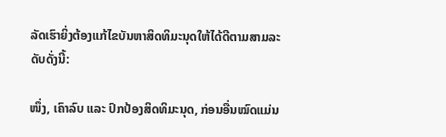ລັດເຮົາຍິ່ງຕ້ອງແກ້ໄຂບັນຫາສິດທິມະນຸດໃຫ້ໄດ້ດີຕາມສາມລະດັບດັ່ງນີ້:

ໜຶ່ງ, ເຄົາລົບ ແລະ ປົກປ້ອງສິດທິມະນຸດ, ກ່ອນອື່ນໝົດແມ່ນ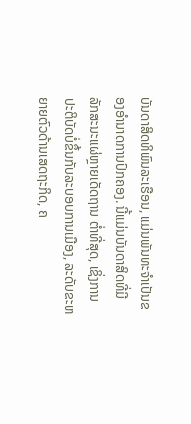ບັນດາສິດທິພົນລະເຮືອນ, ແມ່ນພັນທະຈຳເປັນຂອງອຳນາດການປົກຄອງ. ນີ້ແມ່ນບັນດາສິດທີ່ມີລັກສະນະແຜ່ຫຼາຍເດັດຖານ ຕ່ຳທີ່ສຸດ, ເຊິ່ງການປະຕິບັດບໍ່ຂຶ້ນກັບລະບອບການເມືອງ, ລະດັບຂະຫຍາຍຕົວດ້ານເສດຖະກິດ, ຄ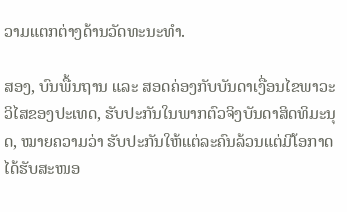ວາມແຕກຕ່າງດ້ານວັດທະນະທຳ.

ສອງ, ບົນພື້ນຖານ ແລະ ສອດຄ່ອງກັບບັນດາເງື່ອນໄຂພາວະວິໄສຂອງປະເທດ, ຮັບປະກັນໃນພາກຕົວຈິງບັນດາສິດທິມະນຸດ, ໝາຍຄວາມວ່າ ຮັບປະກັນໃຫ້ແຕ່ລະຄົນລ້ວນແຕ່ມີໂອກາດໄດ້ຮັບສະໜອ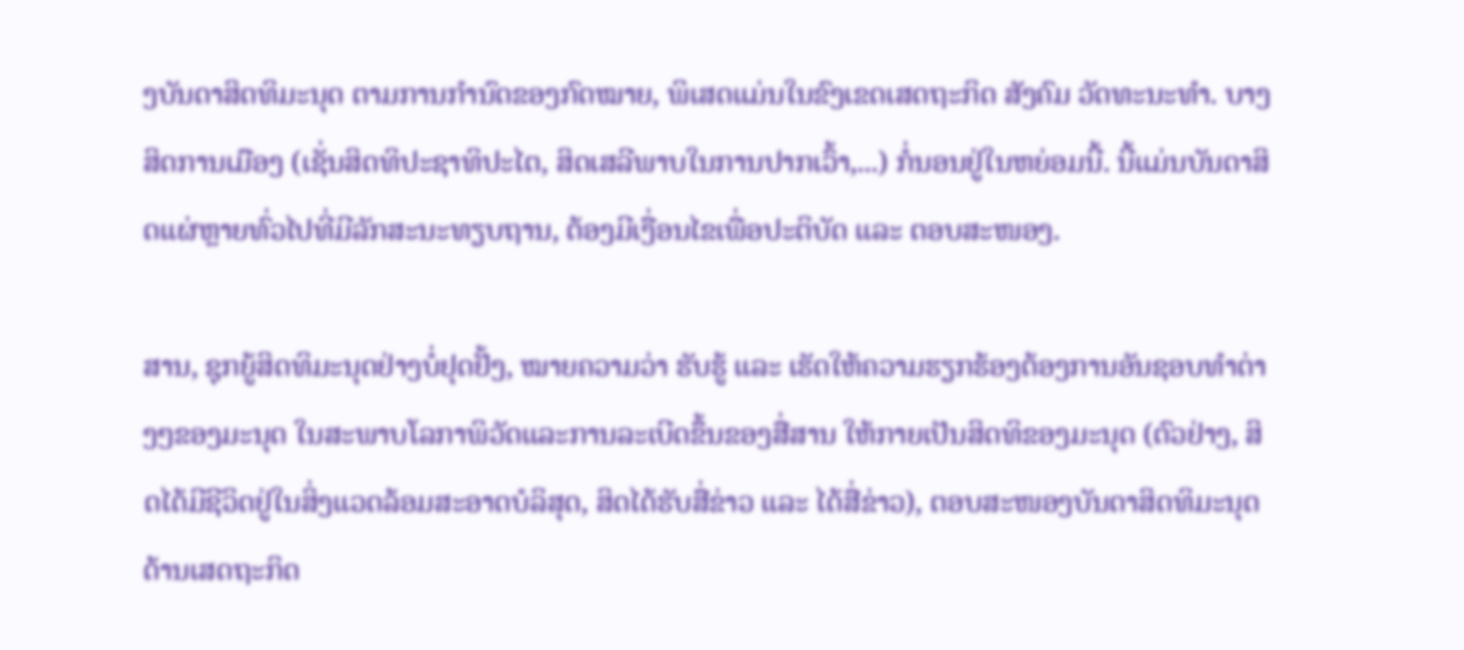ງບັນດາສິດທິມະນຸດ ຕາມການກຳນົດຂອງກົດໝາຍ, ພິເສດແມ່ນໃນຂົງເຂດເສດຖະກິດ ສັງຄົມ ວັດທະນະທຳ. ບາງສິດການເມືອງ (ເຊັ່ນສິດທິປະຊາທິປະໄຕ, ສິດເສລີພາບໃນການປາກເວົ້າ,...) ກໍ່ນອນຢູ່ໃນຫຍ່ອມນີ້. ນີ້ແມ່ນບັນດາສິດແຜ່ຫຼາຍທົ່ວໄປທີ່ມີລັກສະນະທຽບຖານ, ຕ້ອງມີເງື່ອນໄຂເພື່ອປະຕິບັດ ແລະ ຕອບສະໜອງ.

ສານ, ຊຸກຍູ້ສິດທິມະນຸດຢ່າງບໍ່ຢຸດຢັ້ງ, ໝາຍຄວາມວ່າ ຮັບຮູ້ ແລະ ເຮັດໃຫ້ຄວາມຮຽກຮ້ອງຕ້ອງການອັນຊອບທຳຕ່າງໆຂອງມະນຸດ ໃນສະພາບໂລກາພິວັດແລະການລະເບີດຂຶ້ນຂອງສື່ສານ ໃຫ້ກາຍເປັນສິດທິຂອງມະນຸດ (ຕົວຢ່າງ, ສິດໄດ້ມີຊີວິດຢູ່ໃນສິ່ງແວດລ້ອມສະອາດບໍລິສຸດ, ສິດໄດ້ຮັບສື່ຂ່າວ ແລະ ໄດ້ສື່ຂ່າວ), ຕອບສະໜອງບັນດາສິດທິມະນຸດ ດ້ານເສດຖະກິດ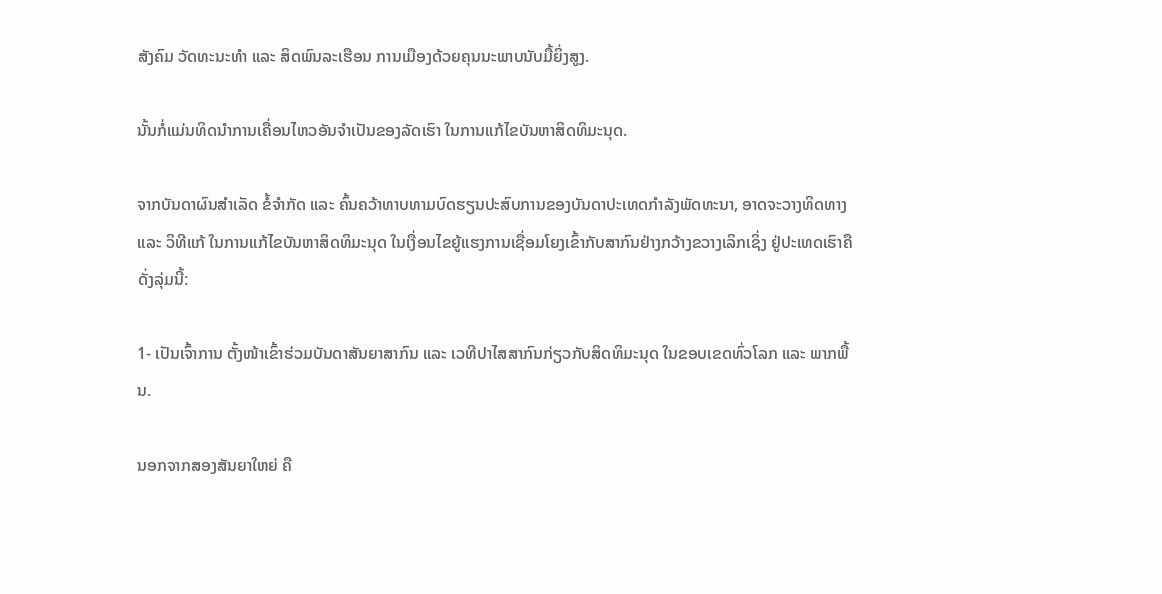ສັງຄົມ ວັດທະນະທຳ ແລະ ສິດພົນລະເຮືອນ ການເມືອງດ້ວຍຄຸນນະພາບນັບມື້ຍິ່ງສູງ.

ນັ້ນກໍ່ແມ່ນທິດນຳການເຄື່ອນໄຫວອັນຈຳເປັນຂອງລັດເຮົາ ໃນການແກ້ໄຂບັນຫາສິດທິມະນຸດ.

ຈາກບັນດາຜົນສຳເລັດ ຂໍ້ຈຳກັດ ແລະ ຄົ້ນຄວ້າທາບທາມບົດຮຽນປະສົບການຂອງບັນດາປະເທດກຳລັງພັດທະນາ, ອາດຈະວາງທິດທາງ ແລະ ວິທີແກ້ ໃນການແກ້ໄຂບັນຫາສິດທິມະນຸດ ໃນເງື່ອນໄຂຍູ້ແຮງການເຊື່ອມໂຍງເຂົ້າກັບສາກົນຢ່າງກວ້າງຂວາງເລິກເຊິ່ງ ຢູ່ປະເທດເຮົາຄືດັ່ງລຸ່ມນີ້:

1- ເປັນເຈົ້າການ ຕັ້ງໜ້າເຂົ້າຮ່ວມບັນດາສັນຍາສາກົນ ແລະ ເວທີປາໄສສາກົນກ່ຽວກັບສິດທິມະນຸດ ໃນຂອບເຂດທົ່ວໂລກ ແລະ ພາກພື້ນ.

ນອກຈາກສອງສັນຍາໃຫຍ່ ຄື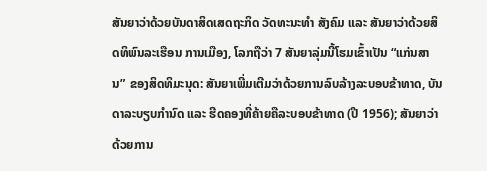ສັນຍາວ່າດ້ວຍບັນດາສິດເສດຖະກິດ ວັດທະນະທຳ ສັງຄົມ ແລະ ສັນຍາວ່າດ້ວຍສິດທິພົນລະເຮືອນ ການເມືອງ, ໂລກຖືວ່າ 7 ສັນຍາລຸ່ມນີ້ໂຮມເຂົ້າເປັນ “ແກ່ນສານ” ຂອງສິດທິມະນຸດ: ສັນຍາເພີ່ມເຕີມວ່າດ້ວຍການລົບລ້າງລະບອບຂ້າທາດ, ບັນດາລະບຽບກຳນົດ ແລະ ຮີດຄອງທີ່ຄ້າຍຄືລະບອບຂ້າທາດ (ປີ 1956); ສັນຍາວ່າດ້ວຍການ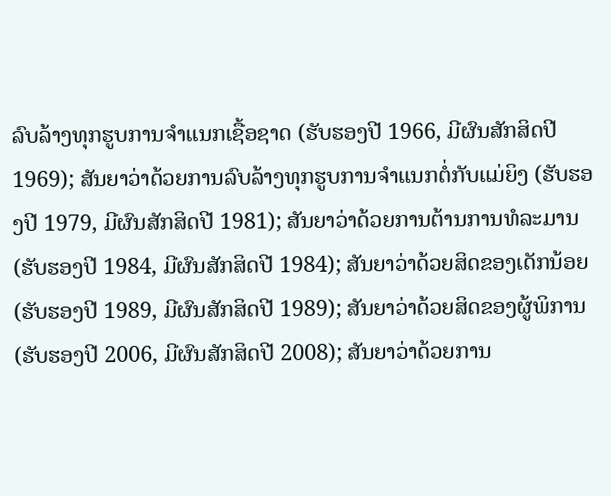ລົບລ້າງທຸກຮູບການຈຳແນກເຊື້ອຊາດ (ຮັບຮອງປີ 1966, ມີຜົນສັກສິດປີ 1969); ສັນຍາວ່າດ້ວຍການລົບລ້າງທຸກຮູບການຈຳແນກຕໍ່ກັບແມ່ຍິງ (ຮັບຮອງປີ 1979, ມີຜົນສັກສິດປີ 1981); ສັນຍາວ່າດ້ວຍການຕ້ານການທໍລະມານ (ຮັບຮອງປີ 1984, ມີຜົນສັກສິດປີ 1984); ສັນຍາວ່າດ້ວຍສິດຂອງເດັກນ້ອຍ (ຮັບຮອງປີ 1989, ມີຜົນສັກສິດປີ 1989); ສັນຍາວ່າດ້ວຍສິດຂອງຜູ້ພິການ (ຮັບຮອງປີ 2006, ມີຜົນສັກສິດປີ 2008); ສັນຍາວ່າດ້ວຍການ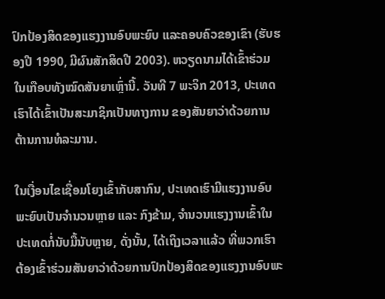ປົກປ້ອງສິດຂອງແຮງງານອົບພະຍົບ ແລະຄອບຄົວຂອງເຂົາ (ຮັບຮອງປີ 1990, ມີຜົນສັກສິດປີ 2003). ຫວຽດນາມໄດ້ເຂົ້າຮ່ວມໃນເກືອບທັງໝົດສັນຍາເຫຼົ່ານີ້. ວັນທີ 7 ພະຈິກ 2013, ປະເທດເຮົາໄດ້ເຂົ້າເປັນສະມາຊິກເປັນທາງການ ຂອງສັນຍາວ່າດ້ວຍການຕ້ານການທໍລະມານ.

ໃນເງື່ອນໄຂເຊື່ອມໂຍງເຂົ້າກັບສາກົນ, ປະເທດເຮົາມີແຮງງານອົບພະຍົບເປັນຈຳນວນຫຼາຍ ແລະ ກົງຂ້າມ, ຈຳນວນແຮງງານເຂົ້າໃນປະເທດກໍ່ນັບມື້ນັບຫຼາຍ, ດັ່ງນັ້ນ, ໄດ້ເຖິງເວລາແລ້ວ ທີ່ພວກເຮົາຕ້ອງເຂົ້າຮ່ວມສັນຍາວ່າດ້ວຍການປົກປ້ອງສິດຂອງແຮງງານອົບພະ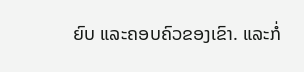ຍົບ ແລະຄອບຄົວຂອງເຂົາ. ແລະກໍ່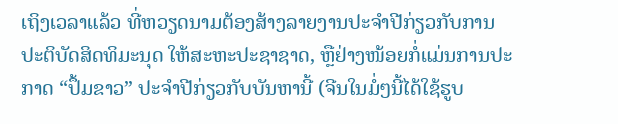ເຖິງເວລາແລ້ວ ທີ່ຫວຽດນາມຕ້ອງສ້າງລາຍງານປະຈຳປີກ່ຽວກັບການປະຕິບັດສິດທິມະນຸດ ໃຫ້ສະຫະປະຊາຊາດ, ຫຼືຢ່າງໜ້ອຍກໍ່ແມ່ນການປະກາດ “ປຶ້ມຂາວ” ປະຈຳປີກ່ຽວກັບບັນຫານີ້ (ຈີນໃນມໍ່ໆນີ້ໄດ້ໃຊ້ຮູບ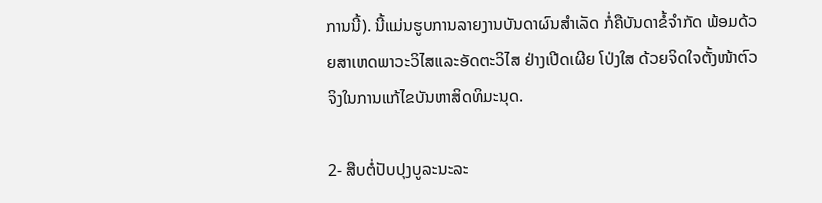ການນີ້). ນີ້ແມ່ນຮູບການລາຍງານບັນດາຜົນສຳເລັດ ກໍ່ຄືບັນດາຂໍ້ຈຳກັດ ພ້ອມດ້ວຍສາເຫດພາວະວິໄສແລະອັດຕະວິໄສ ຢ່າງເປີດເຜີຍ ໂປ່ງໃສ ດ້ວຍຈິດໃຈຕັ້ງໜ້າຕົວຈິງໃນການແກ້ໄຂບັນຫາສິດທິມະນຸດ.

2- ສືບຕໍ່ປັບປຸງບູລະນະລະ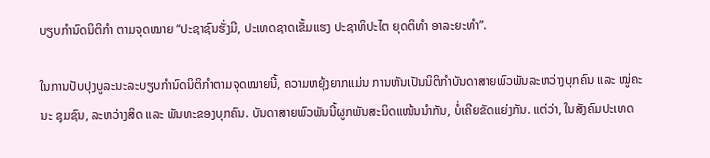ບຽບກຳນົດນິຕິກຳ ຕາມຈຸດໝາຍ “ປະຊາຊົນຮັ່ງມີ, ປະເທດຊາດເຂັ້ມແຮງ ປະຊາທິປະໄຕ ຍຸດຕິທຳ ອາລະຍະທຳ”.

ໃນການປັບປຸງບູລະນະລະບຽບກຳນົດນິຕິກຳຕາມຈຸດໝາຍນີ້, ຄວາມຫຍຸ້ງຍາກແມ່ນ ການຫັນເປັນນິຕິກຳບັນດາສາຍພົວພັນລະຫວ່າງບຸກຄົນ ແລະ ໝູ່ຄະນະ ຊຸມຊົນ, ລະຫວ່າງສິດ ແລະ ພັນທະຂອງບຸກຄົນ. ບັນດາສາຍພົວພັນນີ້ຜູກພັນສະນິດແໜ້ນນຳກັນ, ບໍ່ເຄີຍຂັດແຍ່ງກັນ. ແຕ່ວ່າ, ໃນສັງຄົມປະເທດ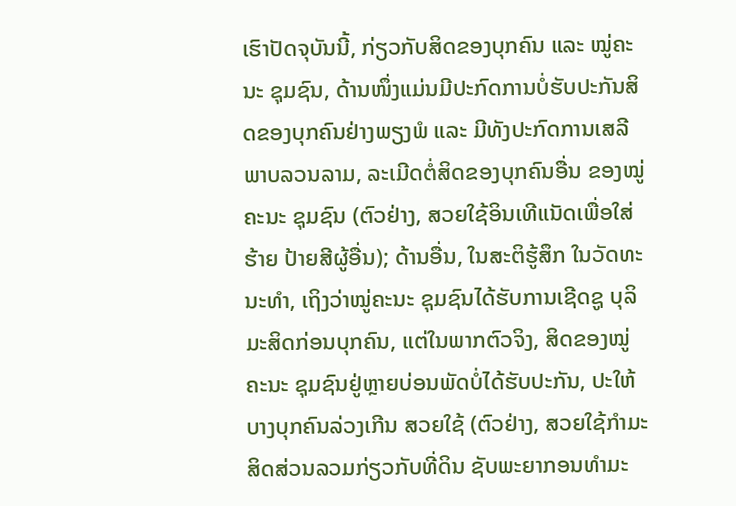ເຮົາປັດຈຸບັນນີ້, ກ່ຽວກັບສິດຂອງບຸກຄົນ ແລະ ໝູ່ຄະນະ ຊຸມຊົນ, ດ້ານໜຶ່ງແມ່ນມີປະກົດການບໍ່ຮັບປະກັນສິດຂອງບຸກຄົນຢ່າງພຽງພໍ ແລະ ມີທັງປະກົດການເສລີພາບລວນລາມ, ລະເມີດຕໍ່ສິດຂອງບຸກຄົນອື່ນ ຂອງໝູ່ຄະນະ ຊຸມຊົນ (ຕົວຢ່າງ, ສວຍໃຊ້ອິນເທີແນັດເພື່ອໃສ່ຮ້າຍ ປ້າຍສີຜູ້ອື່ນ); ດ້ານອື່ນ, ໃນສະຕິຮູ້ສຶກ ໃນວັດທະນະທຳ, ເຖິງວ່າໝູ່ຄະນະ ຊຸມຊົນໄດ້ຮັບການເຊີດຊູ ບຸລິມະສິດກ່ອນບຸກຄົນ, ແຕ່ໃນພາກຕົວຈິງ, ສິດຂອງໝູ່ຄະນະ ຊຸມຊົນຢູ່ຫຼາຍບ່ອນພັດບໍ່ໄດ້ຮັບປະກັນ, ປະໃຫ້ບາງບຸກຄົນລ່ວງເກີນ ສວຍໃຊ້ (ຕົວຢ່າງ, ສວຍໃຊ້ກຳມະສິດສ່ວນລວມກ່ຽວກັບທີ່ດິນ ຊັບພະຍາກອນທຳມະ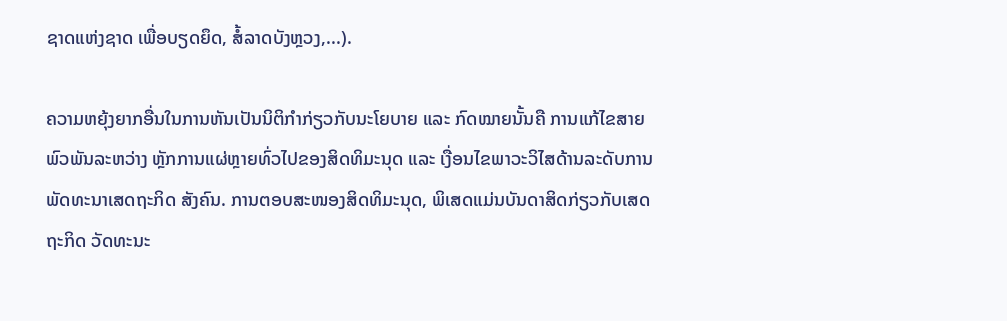ຊາດແຫ່ງຊາດ ເພື່ອບຽດຍຶດ, ສໍ້ລາດບັງຫຼວງ,...).

ຄວາມຫຍຸ້ງຍາກອື່ນໃນການຫັນເປັນນິຕິກຳກ່ຽວກັບນະໂຍບາຍ ແລະ ກົດໝາຍນັ້ນຄື ການແກ້ໄຂສາຍພົວພັນລະຫວ່າງ ຫຼັກການແຜ່ຫຼາຍທົ່ວໄປຂອງສິດທິມະນຸດ ແລະ ເງື່ອນໄຂພາວະວິໄສດ້ານລະດັບການພັດທະນາເສດຖະກິດ ສັງຄົນ. ການຕອບສະໜອງສິດທິມະນຸດ, ພິເສດແມ່ນບັນດາສິດກ່ຽວກັບເສດຖະກິດ ວັດທະນະ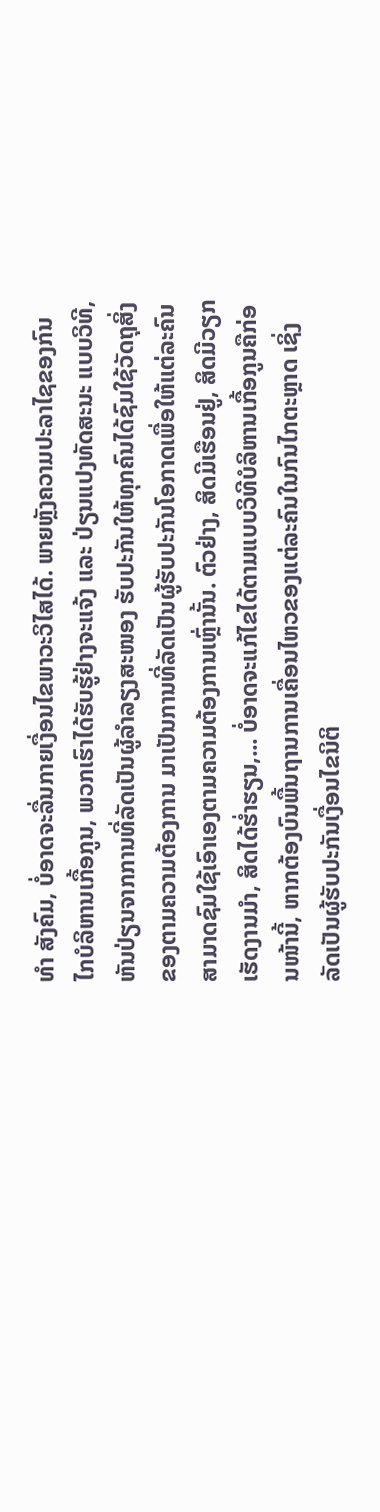ທຳ ສັງຄົມ, ບໍ່ອາດຈະລື່ນກາຍເງື່ອນໄຂພາວະວິໄສໄດ້. ພາຍຫຼັງຄວາມປະລາໄຊຂອງກົນໄກບໍລິຫານເກື້ອກູນ, ພວກເຮົາໄດ້ຮັບຮູ້ຢ່າງຈະແຈ້ງ ແລະ ປ່ຽນແປງທັດສະນະ ແບບວິທີ, ຫັນປ່ຽນຈາກການທີ່ລັດເປັນຜູ້ລຳລຽງສະໜອງ ຮັບປະກັນໃຫ້ທຸກຄົນໄດ້ຊົມໃຊ້ວັດຖຸສິ່ງຂອງຕາມຄວາມຕ້ອງການ ມາເປັນການທີ່ລັດເປັນຜູ້ຮັບປະກັນໂອກາດເພື່ອໃຫ້ແຕ່ລະຄົນສາມາດຊົມໃຊ້ເອົາເອງຕາມຄວາມຕ້ອງການເຫຼົ່ານັ້ນ. ຕົວຢ່າງ, ສິດມີເຮືອນຢູ່, ສິດມີວຽກເຮັດງານມຳ, ສິດໄດ້ຮ່ຳຮຽນ,... ບໍ່ອາດຈະແກ້ໄຂໄດ້ຕາມແບບວິທີບໍລິຫານເກື້ອກູນຄືກ່ອນໜ້ານີ້, ຫາກຕ້ອງບົນພື້ນຖານການເຄື່ອນໄຫວຂອງແຕ່ລະຄົນໃນກົນໄກຕະຫຼາດ ເຊິ່ງລັດເປັນຜູ້ຮັບປະກັນເງື່ອນໄຂນິຕິ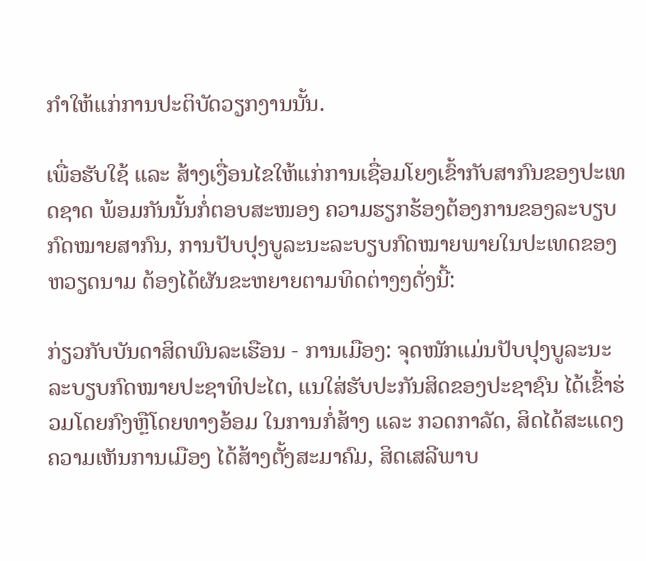ກຳໃຫ້ແກ່ການປະຕິບັດວຽກງານນັ້ນ.

ເພື່ອຮັບໃຊ້ ແລະ ສ້າງເງື່ອນໄຂໃຫ້ແກ່ການເຊື່ອມໂຍງເຂົ້າກັບສາກົນຂອງປະເທດຊາດ ພ້ອມກັນນັ້ນກໍ່ຕອບສະໜອງ ຄວາມຮຽກຮ້ອງຕ້ອງການຂອງລະບຽບກົດໝາຍສາກົນ, ການປັບປຸງບູລະນະລະບຽບກົດໝາຍພາຍໃນປະເທດຂອງຫວຽດນາມ ຕ້ອງໄດ້ຜັນຂະຫຍາຍຕາມທິດຕ່າງໆດັ່ງນີ້:

ກ່ຽວກັບບັນດາສິດພົນລະເຮືອນ - ການເມືອງ: ຈຸດໜັກແມ່ນປັບປຸງບູລະນະລະບຽບກົດໝາຍປະຊາທິປະໄຕ, ແນໃສ່ຮັບປະກັນສິດຂອງປະຊາຊົນ ໄດ້ເຂົ້າຮ່ວມໂດຍກົງຫຼືໂດຍທາງອ້ອມ ໃນການກໍ່ສ້າງ ແລະ ກວດກາລັດ, ສິດໄດ້ສະແດງຄວາມເຫັນການເມືອງ ໄດ້ສ້າງຕັ້ງສະມາຄົມ, ສິດເສລີພາບ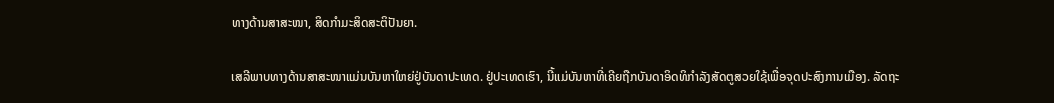ທາງດ້ານສາສະໜາ, ສິດກຳມະສິດສະຕິປັນຍາ.

ເສລີພາບທາງດ້ານສາສະໜາແມ່ນບັນຫາໃຫຍ່ຢູ່ບັນດາປະເທດ. ຢູ່ປະເທດເຮົາ, ນີ້ແມ່ບັນຫາທີ່ເຄີຍຖືກບັນດາອິດທິກຳລັງສັດຕູສວຍໃຊ້ເພື່ອຈຸດປະສົງການເມືອງ. ລັດຖະ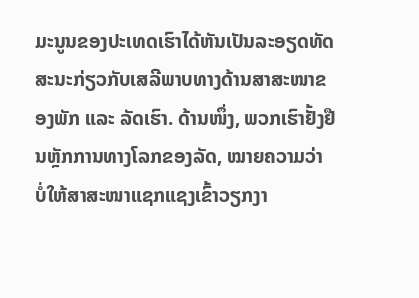ມະນູນຂອງປະເທດເຮົາໄດ້ຫັນເປັນລະອຽດທັດສະນະກ່ຽວກັບເສລີພາບທາງດ້ານສາສະໜາຂອງພັກ ແລະ ລັດເຮົາ. ດ້ານໜຶ່ງ, ພວກເຮົາຢັ້ງຢືນຫຼັກການທາງໂລກຂອງລັດ, ໝາຍຄວາມວ່າ ບໍ່ໃຫ້ສາສະໜາແຊກແຊງເຂົ້າວຽກງາ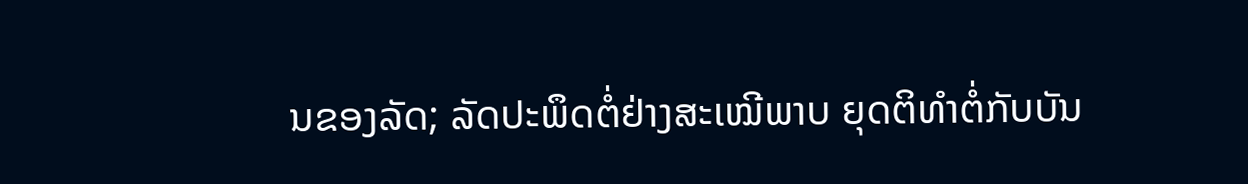ນຂອງລັດ; ລັດປະພຶດຕໍ່ຢ່າງສະເໝີພາບ ຍຸດຕິທຳຕໍ່ກັບບັນ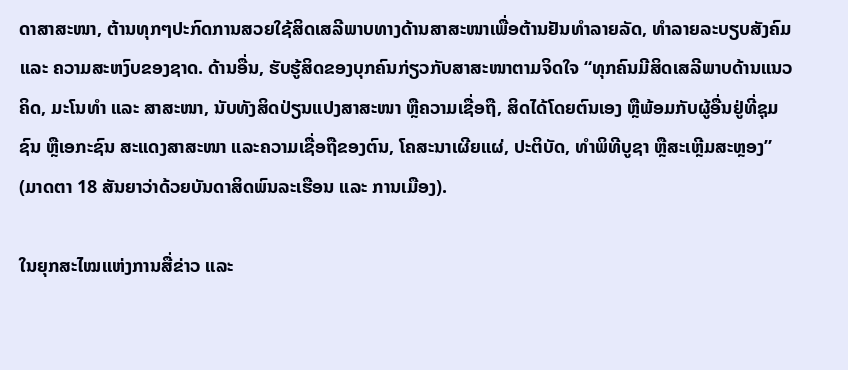ດາສາສະໜາ, ຕ້ານທຸກໆປະກົດການສວຍໃຊ້ສິດເສລີພາບທາງດ້ານສາສະໜາເພື່ອຕ້ານຢັນທຳລາຍລັດ, ທຳລາຍລະບຽບສັງຄົມ ແລະ ຄວາມສະຫງົບຂອງຊາດ. ດ້ານອື່ນ, ຮັບຮູ້ສິດຂອງບຸກຄົນກ່ຽວກັບສາສະໜາຕາມຈິດໃຈ “ທຸກຄົນມີສິດເສລີພາບດ້ານແນວຄິດ, ມະໂນທຳ ແລະ ສາສະໜາ, ນັບທັງສິດປ່ຽນແປງສາສະໜາ ຫຼືຄວາມເຊື່ອຖື, ສິດໄດ້ໂດຍຕົນເອງ ຫຼືພ້ອມກັບຜູ້ອື່ນຢູ່ທີ່ຊຸມຊົນ ຫຼືເອກະຊົນ ສະແດງສາສະໜາ ແລະຄວາມເຊື່ອຖືຂອງຕົນ, ໂຄສະນາເຜີຍແຜ່, ປະຕິບັດ, ທຳພິທີບູຊາ ຫຼືສະເຫຼີມສະຫຼອງ” (ມາດຕາ 18 ສັນຍາວ່າດ້ວຍບັນດາສິດພົນລະເຮືອນ ແລະ ການເມືອງ).

ໃນຍຸກສະໄໝແຫ່ງການສື່ຂ່າວ ແລະ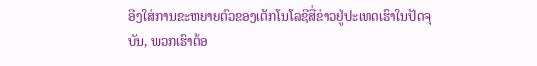ອີງໃສ່ການຂະຫຍາຍຕົວຂອງເຕັກໂນໂລຊີສື່ຂ່າວຢູ່ປະເທດເຮົາໃນປັດຈຸບັນ, ພວກເຮົາຕ້ອ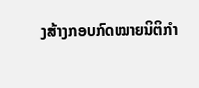ງສ້າງກອບກົດໝາຍນິຕິກຳ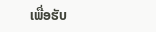ເພື່ອຮັບ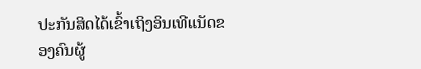ປະກັນສິດໄດ້ເຂົ້າເຖິງອິນເທີແນັດຂອງຄົນຜູ້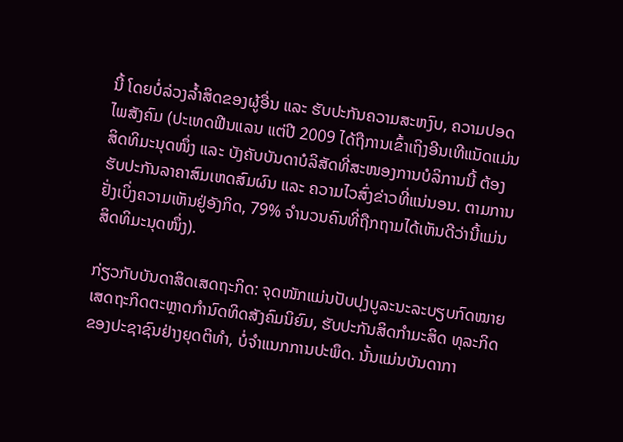ນີ້ ໂດຍບໍ່ລ່ວງລ້ຳສິດຂອງຜູ້ອື່ນ ແລະ ຮັບປະກັນຄວາມສະຫງົບ, ຄວາມປອດໄພສັງຄົມ (ປະເທດຟີນແລນ ແຕ່ປີ 2009 ໄດ້ຖືການເຂົ້າເຖິງອີນເທີແນັດແມ່ນສິດທິມະນຸດໜຶ່ງ ແລະ ບັງຄັບບັນດາບໍລິສັດທີ່ສະໜອງການບໍລິການນີ້ ຕ້ອງຮັບປະກັນລາຄາສົມເຫດສົມຜົນ ແລະ ຄວາມໄວສົ່ງຂ່າວທີ່ແນ່ນອນ. ຕາມການຢັ່ງເບິ່ງຄວາມເຫັນຢູ່ອັງກິດ, 79% ຈຳນວນຄົນທີ່ຖືກຖາມໄດ້ເຫັນດີວ່ານີ້ແມ່ນສິດທິມະນຸດໜຶ່ງ).

ກ່ຽວກັບບັນດາສິດເສດຖະກິດ: ຈຸດໜັກແມ່ນປັບປຸງບູລະນະລະບຽບກົດໝາຍເສດຖະກິດຕະຫຼາດກຳນົດທິດສັງຄົມນິຍົມ, ຮັບປະກັນສິດກຳມະສິດ ທຸລະກິດຂອງປະຊາຊົນຢ່າງຍຸດຕິທຳ, ບໍ່ຈຳແນກການປະພຶດ. ນັ້ນແມ່ນບັນດາກາ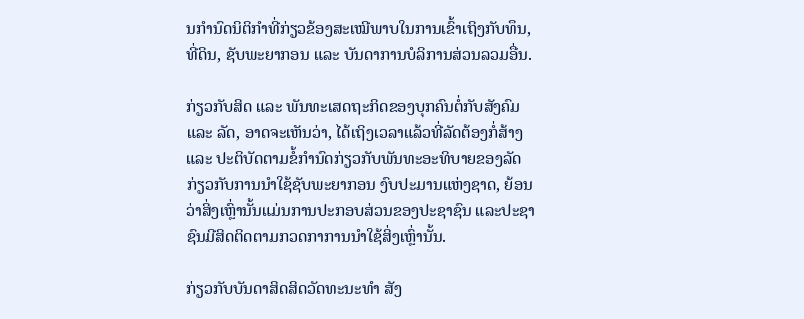ນກຳນົດນິຕິກຳທີ່ກ່ຽວຂ້ອງສະເໝີພາບໃນການເຂົ້າເຖິງກັບທຶນ, ທີ່ດິນ, ຊັບພະຍາກອນ ແລະ ບັນດາການບໍລິການສ່ວນລວມອື່ນ.

ກ່ຽວກັບສິດ ແລະ ພັນທະເສດຖະກິດຂອງບຸກຄົນຕໍ່ກັບສັງຄົມ ແລະ ລັດ, ອາດຈະເຫັນວ່າ, ໄດ້ເຖິງເວລາແລ້ວທີ່ລັດຕ້ອງກໍ່ສ້າງ ແລະ ປະຕິບັດຕາມຂໍ້ກຳນົດກ່ຽວກັບພັນທະອະທິບາຍຂອງລັດກ່ຽວກັບການນຳໃຊ້ຊັບພະຍາກອນ ງົບປະມານແຫ່ງຊາດ, ຍ້ອນວ່າສິ່ງເຫຼົ່ານັ້ນແມ່ນການປະກອບສ່ວນຂອງປະຊາຊົນ ແລະປະຊາຊົນມີສິດຕິດຕາມກວດກາການນຳໃຊ້ສິ່ງເຫຼົ່ານັ້ນ.

ກ່ຽວກັບບັນດາສິດສິດວັດທະນະທຳ ສັງ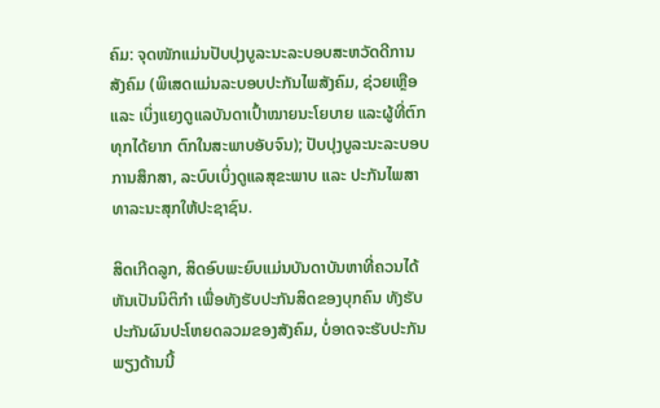ຄົມ: ຈຸດໜັກແມ່ນປັບປຸງບູລະນະລະບອບສະຫວັດດີການສັງຄົມ (ພິເສດແມ່ນລະບອບປະກັນໄພສັງຄົມ, ຊ່ວຍເຫຼືອ ແລະ ເບິ່ງແຍງດູແລບັນດາເປົ້າໝາຍນະໂຍບາຍ ແລະຜູ້ທີ່ຕົກທຸກໄດ້ຍາກ ຕົກໃນສະພາບອັບຈົນ); ປັບປຸງບູລະນະລະບອບການສຶກສາ, ລະບົບເບິ່ງດູແລສຸຂະພາບ ແລະ ປະກັນໄພສາທາລະນະສຸກໃຫ້ປະຊາຊົນ.

ສິດເກີດລູກ, ສິດອົບພະຍົບແມ່ນບັນດາບັນຫາທີ່ຄວນໄດ້ຫັນເປັນນິຕິກຳ ເພື່ອທັງຮັບປະກັນສິດຂອງບຸກຄົນ ທັງຮັບປະກັນຜົນປະໂຫຍດລວມຂອງສັງຄົມ, ບໍ່ອາດຈະຮັບປະກັນພຽງດ້ານນີ້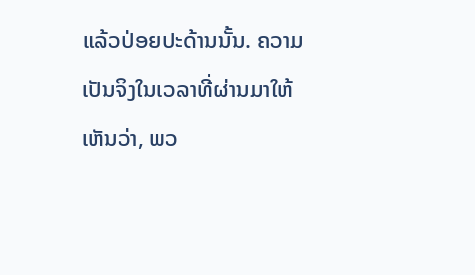ແລ້ວປ່ອຍປະດ້ານນັ້ນ. ຄວາມເປັນຈິງໃນເວລາທີ່ຜ່ານມາໃຫ້ເຫັນວ່າ, ພວ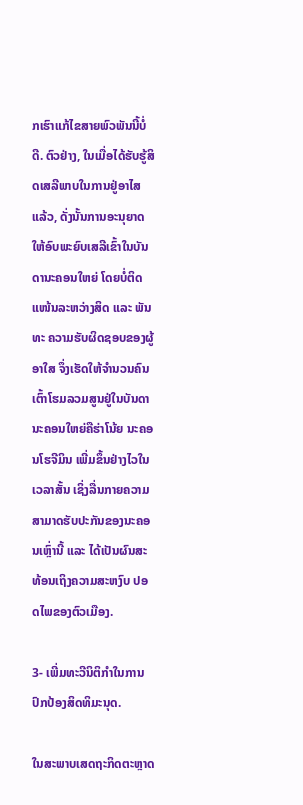ກເຮົາແກ້ໄຂສາຍພົວພັນນີ້ບໍ່ດີ. ຕົວຢ່າງ, ໃນເມື່ອໄດ້ຮັບຮູ້ສິດເສລີພາບໃນການຢູ່ອາໄສແລ້ວ, ດັ່ງນັ້ນການອະນຸຍາດໃຫ້ອົບພະຍົບເສລີເຂົ້າໃນບັນດານະຄອນໃຫຍ່ ໂດຍບໍ່ຕິດແໜ້ນລະຫວ່າງສິດ ແລະ ພັນທະ ຄວາມຮັບຜິດຊອບຂອງຜູ້ອາໃສ ຈຶ່ງເຮັດໃຫ້ຈຳນວນຄົນເຕົ້າໂຮມລວມສູນຢູ່ໃນບັນດານະຄອນໃຫຍ່ຄືຮ່າໂນ້ຍ ນະຄອນໂຮຈີມິນ ເພີ່ມຂຶ້ນຢ່າງໄວໃນເວລາສັ້ນ ເຊິ່ງລື່ນກາຍຄວາມສາມາດຮັບປະກັນຂອງນະຄອນເຫຼົ່ານີ້ ແລະ ໄດ້ເປັນຜົນສະທ້ອນເຖິງຄວາມສະຫງົບ ປອດໄພຂອງຕົວເມືອງ.

3- ເພີ່ມທະວີນິຕິກຳໃນການປົກປ້ອງສິດທິມະນຸດ.

ໃນສະພາບເສດຖະກິດຕະຫຼາດ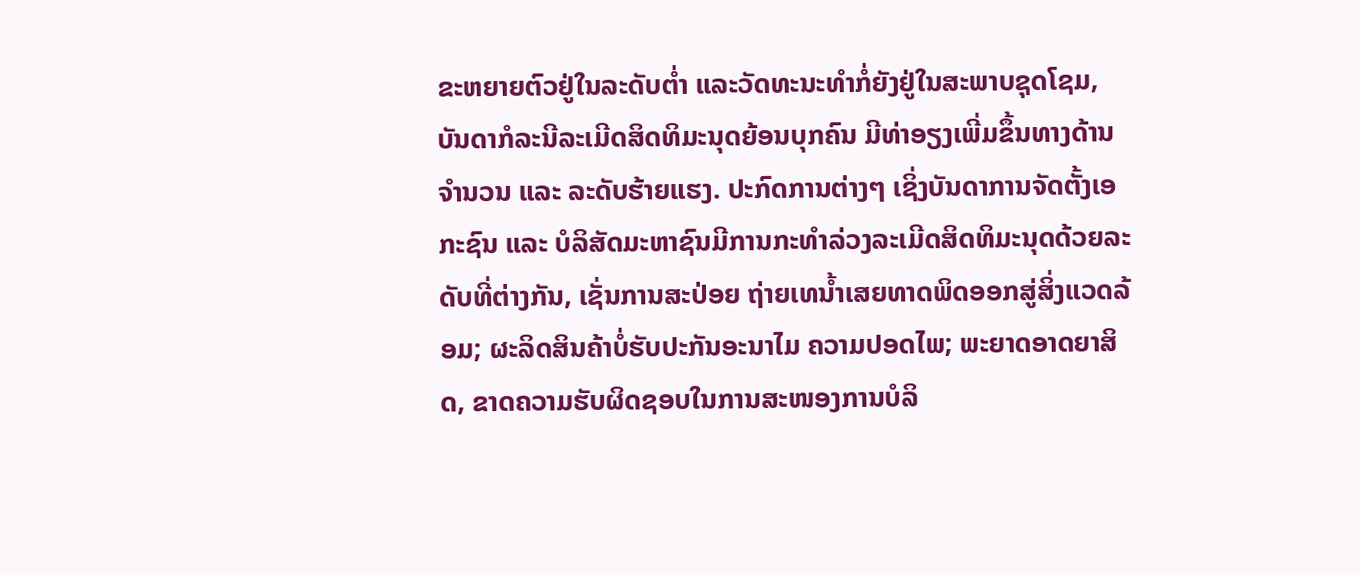ຂະຫຍາຍຕົວຢູ່ໃນລະດັບຕ່ຳ ແລະວັດທະນະທຳກໍ່ຍັງຢູ່ໃນສະພາບຊຸດໂຊມ, ບັນດາກໍລະນີລະເມີດສິດທິມະນຸດຍ້ອນບຸກຄົນ ມີທ່າອຽງເພີ່ມຂຶ້ນທາງດ້ານຈຳນວນ ແລະ ລະດັບຮ້າຍແຮງ. ປະກົດການຕ່າງໆ ເຊິ່ງບັນດາການຈັດຕັ້ງເອກະຊົນ ແລະ ບໍລິສັດມະຫາຊົນມີການກະທຳລ່ວງລະເມີດສິດທິມະນຸດດ້ວຍລະດັບທີ່ຕ່າງກັນ, ເຊັ່ນການສະປ່ອຍ ຖ່າຍເທນ້ຳເສຍທາດພິດອອກສູ່ສິ່ງແວດລ້ອມ; ຜະລິດສິນຄ້າບໍ່ຮັບປະກັນອະນາໄມ ຄວາມປອດໄພ; ພະຍາດອາດຍາສິດ, ຂາດຄວາມຮັບຜິດຊອບໃນການສະໜອງການບໍລິ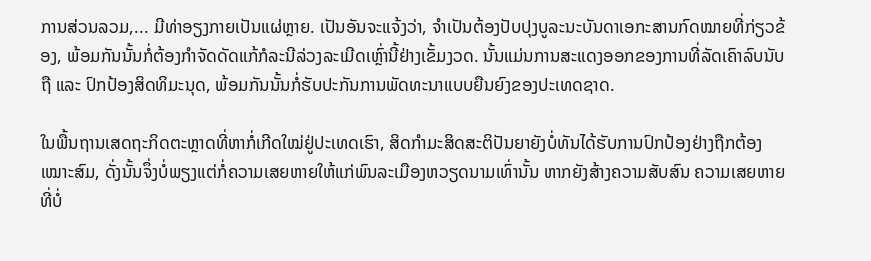ການສ່ວນລວມ,... ມີທ່າອຽງກາຍເປັນແຜ່ຫຼາຍ. ເປັນອັນຈະແຈ້ງວ່າ, ຈຳເປັນຕ້ອງປັບປຸງບູລະນະບັນດາເອກະສານກົດໝາຍທີ່ກ່ຽວຂ້ອງ, ພ້ອມກັນນັ້ນກໍ່ຕ້ອງກຳຈັດດັດແກ້ກໍລະນີລ່ວງລະເມີດເຫຼົ່ານີ້ຢ່າງເຂັ້ມງວດ. ນັ້ນແມ່ນການສະແດງອອກຂອງການທີ່ລັດເຄົາລົບນັບຖື ແລະ ປົກປ້ອງສິດທິມະນຸດ, ພ້ອມກັນນັ້ນກໍ່ຮັບປະກັນການພັດທະນາແບບຍືນຍົງຂອງປະເທດຊາດ.

ໃນພື້ນຖານເສດຖະກິດຕະຫຼາດທີ່ຫາກໍ່ເກີດໃໝ່ຢູ່ປະເທດເຮົາ, ສິດກຳມະສິດສະຕິປັນຍາຍັງບໍ່ທັນໄດ້ຮັບການປົກປ້ອງຢ່າງຖືກຕ້ອງເໝາະສົມ, ດັ່ງນັ້ນຈຶ່ງບໍ່ພຽງແຕ່ກໍ່ຄວາມເສຍຫາຍໃຫ້ແກ່ພົນລະເມືອງຫວຽດນາມເທົ່ານັ້ນ ຫາກຍັງສ້າງຄວາມສັບສົນ ຄວາມເສຍຫາຍທີ່ບໍ່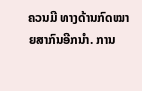ຄວນມີ ທາງດ້ານກົດໝາຍສາກົນອີກນຳ. ການ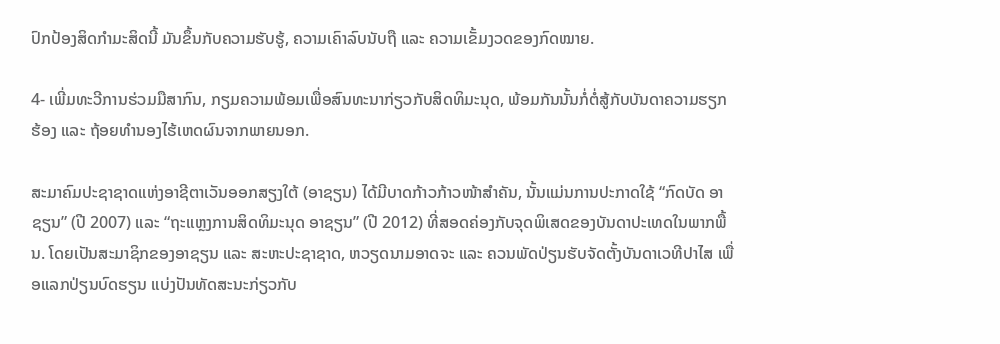ປົກປ້ອງສິດກຳມະສິດນີ້ ມັນຂຶ້ນກັບຄວາມຮັບຮູ້, ຄວາມເຄົາລົບນັບຖື ແລະ ຄວາມເຂັ້ມງວດຂອງກົດໝາຍ.

4- ເພີ່ມທະວີການຮ່ວມມືສາກົນ, ກຽມຄວາມພ້ອມເພື່ອສົນທະນາກ່ຽວກັບສິດທິມະນຸດ, ພ້ອມກັນນັ້ນກໍ່ຕໍ່ສູ້ກັບບັນດາຄວາມຮຽກຮ້ອງ ແລະ ຖ້ອຍທຳນອງໄຮ້ເຫດຜົນຈາກພາຍນອກ.

ສະມາຄົມປະຊາຊາດແຫ່ງອາຊີຕາເວັນອອກສຽງໃຕ້ (ອາຊຽນ) ໄດ້ມີບາດກ້າວກ້າວໜ້າສຳຄັນ, ນັ້ນແມ່ນການປະກາດໃຊ້ “ກົດບັດ ອາຊຽນ” (ປີ 2007) ແລະ “ຖະແຫຼງການສິດທິມະນຸດ ອາຊຽນ” (ປີ 2012) ທີ່ສອດຄ່ອງກັບຈຸດພິເສດຂອງບັນດາປະເທດໃນພາກພື້ນ. ໂດຍເປັນສະມາຊິກຂອງອາຊຽນ ແລະ ສະຫະປະຊາຊາດ, ຫວຽດນາມອາດຈະ ແລະ ຄວນພັດປ່ຽນຮັບຈັດຕັ້ງບັນດາເວທີປາໄສ ເພື່ອແລກປ່ຽນບົດຮຽນ ແບ່ງປັນທັດສະນະກ່ຽວກັບ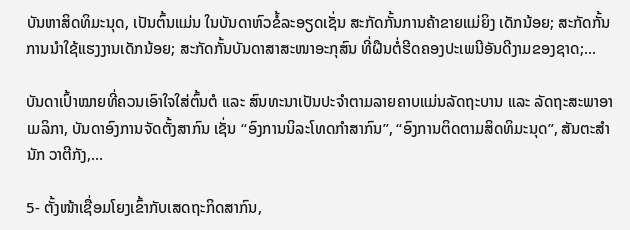ບັນຫາສິດທິມະນຸດ, ເປັນຕົ້ນແມ່ນ ໃນບັນດາຫົວຂໍ້ລະອຽດເຊັ່ນ ສະກັດກັ້ນການຄ້າຂາຍແມ່ຍິງ ເດັກນ້ອຍ; ສະກັດກັ້ນການນຳໃຊ້ແຮງງານເດັກນ້ອຍ; ສະກັດກັ້ນບັນດາສາສະໜາອະກຸສົນ ທີ່ຝືນຕໍ່ຮີດຄອງປະເພນີອັນດີງາມຂອງຊາດ;...

ບັນດາເປົ້າໝາຍທີ່ຄວນເອົາໃຈໃສ່ຕົ້ນຕໍ ແລະ ສົນທະນາເປັນປະຈຳຕາມລາຍຄາບແມ່ນລັດຖະບານ ແລະ ລັດຖະສະພາອາເມລິກາ, ບັນດາອົງການຈັດຕັ້ງສາກົນ ເຊັ່ນ “ອົງການນິລະໂທດກຳສາກົນ”, “ອົງການຕິດຕາມສິດທິມະນຸດ”, ສັນຕະສຳນັກ ວາຕີກັງ,...

5- ຕັ້ງໜ້າເຊື່ອມໂຍງເຂົ້າກັບເສດຖະກິດສາກົນ,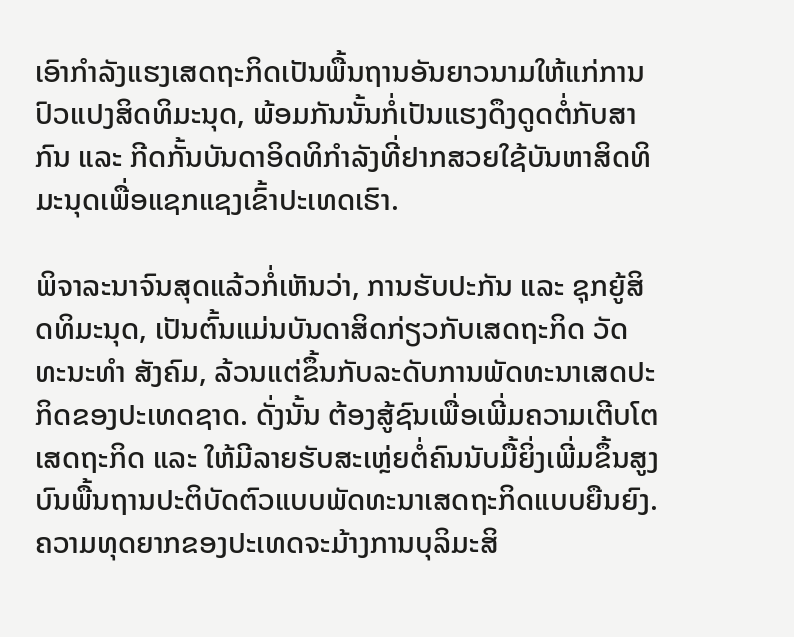ເອົາກຳລັງແຮງເສດຖະກິດເປັນພື້ນຖານອັນຍາວນາມໃຫ້ແກ່ການປົວແປງສິດທິມະນຸດ, ພ້ອມກັນນັ້ນກໍ່ເປັນແຮງດຶງດູດຕໍ່ກັບສາກົນ ແລະ ກີດກັ້ນບັນດາອິດທິກຳລັງທີ່ຢາກສວຍໃຊ້ບັນຫາສິດທິມະນຸດເພື່ອແຊກແຊງເຂົ້າປະເທດເຮົາ.

ພິຈາລະນາຈົນສຸດແລ້ວກໍ່ເຫັນວ່າ, ການຮັບປະກັນ ແລະ ຊຸກຍູ້ສິດທິມະນຸດ, ເປັນຕົ້ນແມ່ນບັນດາສິດກ່ຽວກັບເສດຖະກິດ ວັດທະນະທຳ ສັງຄົມ, ລ້ວນແຕ່ຂຶ້ນກັບລະດັບການພັດທະນາເສດປະກິດຂອງປະເທດຊາດ. ດັ່ງນັ້ນ ຕ້ອງສູ້ຊົນເພື່ອເພີ່ມຄວາມເຕີບໂຕເສດຖະກິດ ແລະ ໃຫ້ມີລາຍຮັບສະເຫຼ່ຍຕໍ່ຄົນນັບມື້ຍິ່ງເພີ່ມຂຶ້ນສູງ ບົນພື້ນຖານປະຕິບັດຕົວແບບພັດທະນາເສດຖະກິດແບບຍືນຍົງ. ຄວາມທຸດຍາກຂອງປະເທດຈະມ້າງການບຸລິມະສິ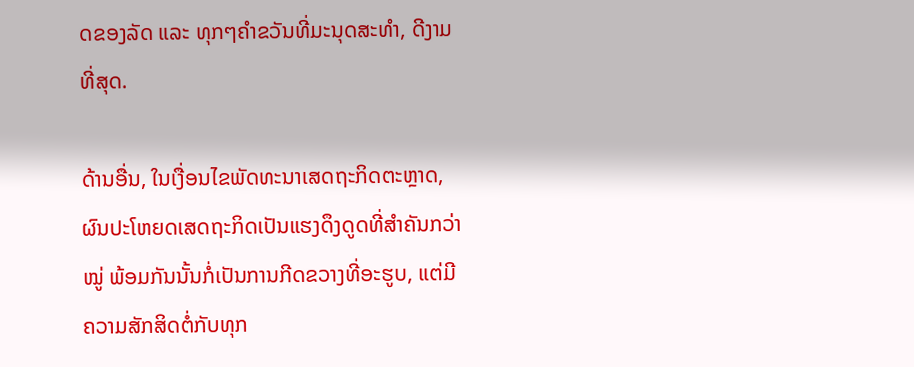ດຂອງລັດ ແລະ ທຸກໆຄຳຂວັນທີ່ມະນຸດສະທຳ, ດີງາມທີ່ສຸດ.

ດ້ານອື່ນ, ໃນເງື່ອນໄຂພັດທະນາເສດຖະກິດຕະຫຼາດ, ຜົນປະໂຫຍດເສດຖະກິດເປັນແຮງດຶງດູດທີ່ສຳຄັນກວ່າໝູ່ ພ້ອມກັນນັ້ນກໍ່ເປັນການກີດຂວາງທີ່ອະຮູບ, ແຕ່ມີຄວາມສັກສິດຕໍ່ກັບທຸກ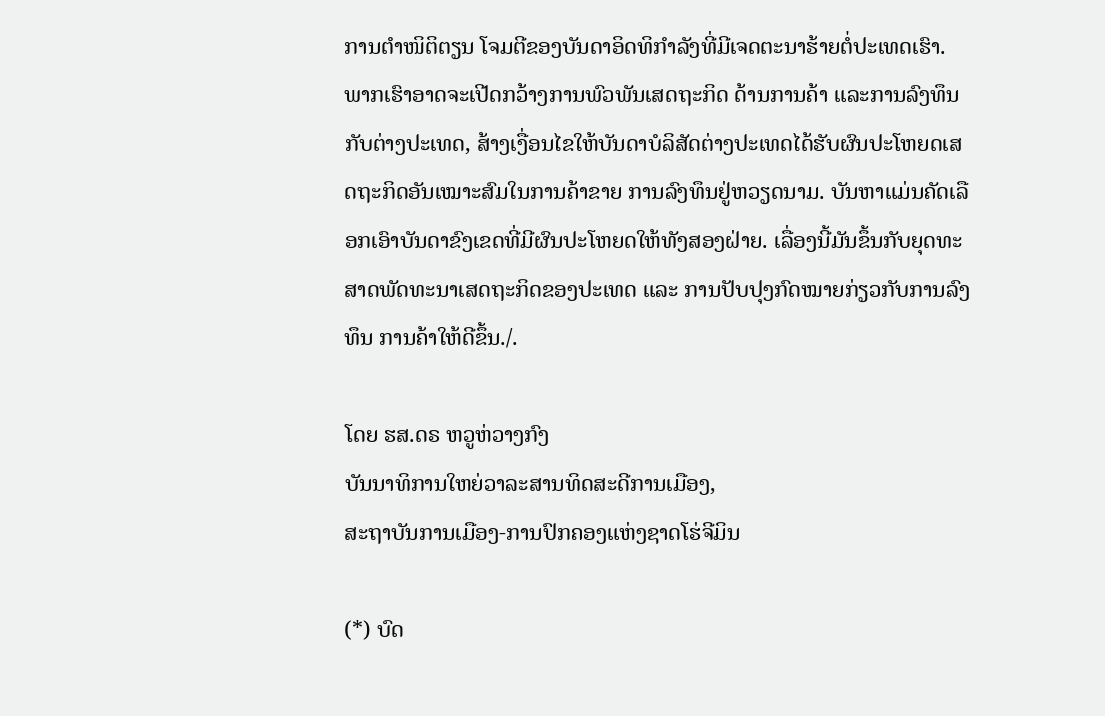ການຕຳໜິຕິຕຽນ ໂຈມຕີຂອງບັນດາອິດທິກຳລັງທີ່ມີເຈດຕະນາຮ້າຍຕໍ່ປະເທດເຮົາ. ພາກເຮົາອາດຈະເປີດກວ້າງການພົວພັນເສດຖະກິດ ດ້ານການຄ້າ ແລະການລົງທຶນກັບຕ່າງປະເທດ, ສ້າງເງື່ອນໄຂໃຫ້ບັນດາບໍລິສັດຕ່າງປະເທດໄດ້ຮັບຜົນປະໂຫຍດເສດຖະກິດອັນເໝາະສົມໃນການຄ້າຂາຍ ການລົງທຶນຢູ່ຫວຽດນາມ. ບັນຫາແມ່ນຄັດເລືອກເອົາບັນດາຂົງເຂດທີ່ມີຜົນປະໂຫຍດໃຫ້ທັງສອງຝ່າຍ. ເລື່ອງນີ້ມັນຂຶ້ນກັບຍຸດທະສາດພັດທະນາເສດຖະກິດຂອງປະເທດ ແລະ ການປັບປຸງກົດໝາຍກ່ຽວກັບການລົງທຶນ ການຄ້າໃຫ້ດີຂຶ້ນ./.

ໂດຍ ຮສ.ດຣ ຫວູຫ່ວາງກົງ
ບັນນາທິການໃຫຍ່ວາລະສານທິດສະດີການເມືອງ,
ສະຖາບັນການເມືອງ-ການປົກຄອງແຫ່ງຊາດໂຮ່ຈີມິນ

(*) ບົດ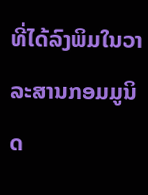ທີ່ໄດ້ລົງພິມໃນວາລະສານກອມມູນິດ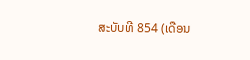ສະບັບທີ 854 (ເດືອນ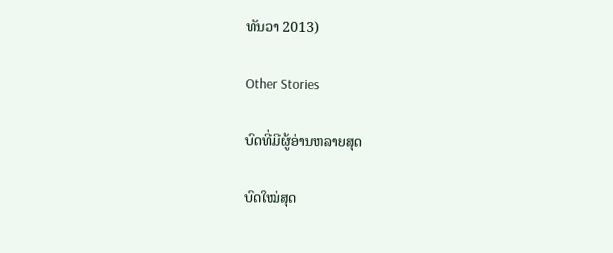ທັນວາ 2013)

Other Stories

ບົດທີ່ມີຜູ້ອ່ານຫລາຍສຸດ

ບົດໃໝ່ສຸດ